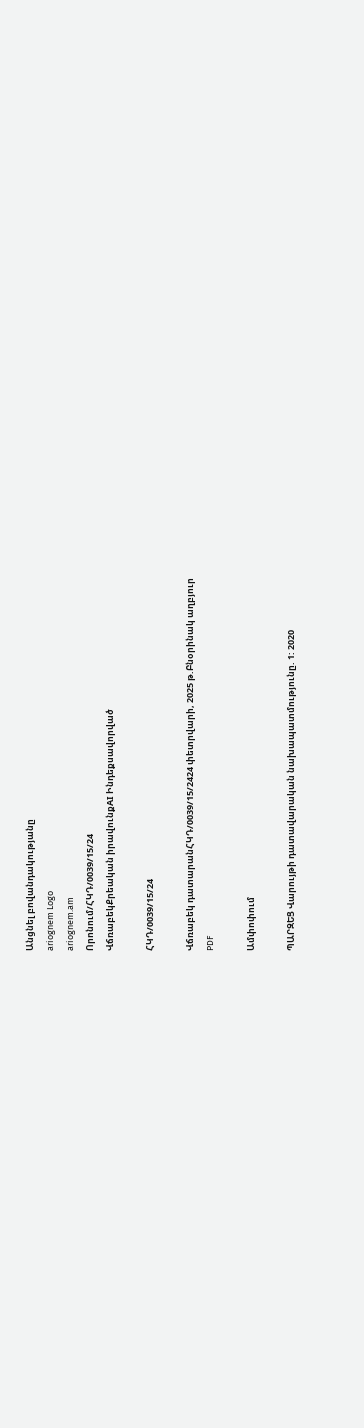Անցնել բովանդակությանը
ariognem Logo
ariognem.am
Որոնում/ՀԿԴ/0039/15/24
ՎճռաբեկՔրեական իրավունքAI Ինդեքսավորված

ՀԿԴ/0039/15/24

Վճռաբեկ դատարանՀԿԴ/0039/15/2424 փետրվարի, 2025 թ.Բնօրինակ աղբյուր
PDF

Ամփոփում

ՊԱՐԶԵՑ Վարույթի դատավարական նախապատմությունը. 1: 2020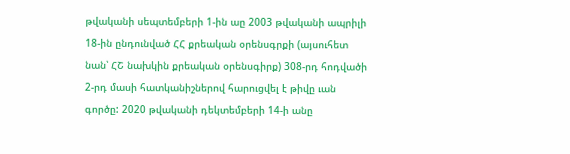թվականի սեպտեմբերի 1-ին աը 2003 թվականի ապրիլի 18-ին ընդունված ՀՀ քրեական օրենսգրքի (այսուհետ նան՝ ՀՇ նախկին քրեական օրենսգիրք) 308-րդ հոդվածի 2-րդ մասի հատկանիշներով հարուցվել է թիվը ւան գործը: 2020 թվականի դեկտեմբերի 14-ի անը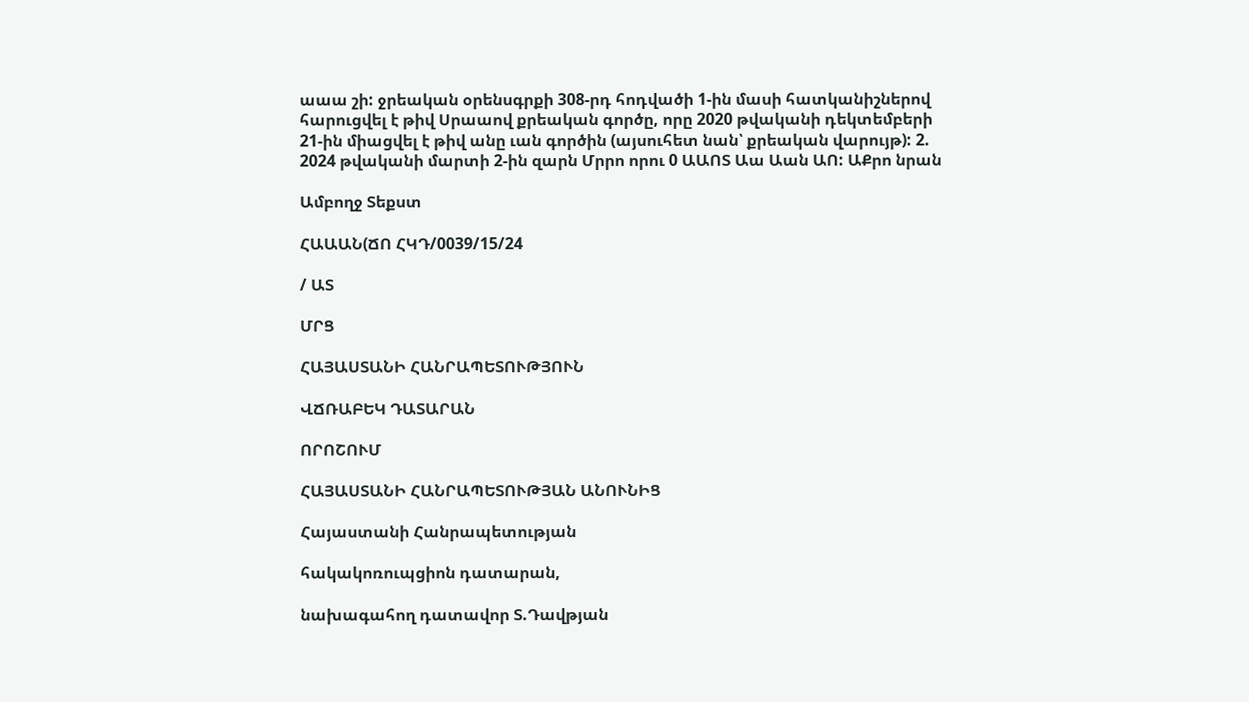աաա շի: ջրեական օրենսգրքի 308-րդ հոդվածի 1-ին մասի հատկանիշներով հարուցվել է թիվ Սրաաով քրեական գործը, որը 2020 թվականի դեկտեմբերի 21-ին միացվել է թիվ անը ւան գործին (այսուհետ նան՝ քրեական վարույթ): 2. 2024 թվականի մարտի 2-ին զարն Մրրո որու 0 ԱԱՈՏ Աա Աան ԱՈ: ԱՔրո նրան

Ամբողջ Տեքստ

ՀԱԱԱՆ(ՃՈ ՀԿԴ/0039/15/24

/ ԱՏ

ՄՐՑ

ՀԱՅԱՍՏԱՆԻ ՀԱՆՐԱՊԵՏՈՒԹՅՈՒՆ

ՎՃՌԱԲԵԿ ԴԱՏԱՐԱՆ

ՈՐՈՇՈՒՄ

ՀԱՅԱՍՏԱՆԻ ՀԱՆՐԱՊԵՏՈՒԹՅԱՆ ԱՆՈՒՆԻՑ

Հայաստանի Հանրապետության

հակակոռուպցիոն դատարան,

նախագահող դատավոր Տ.Դավթյան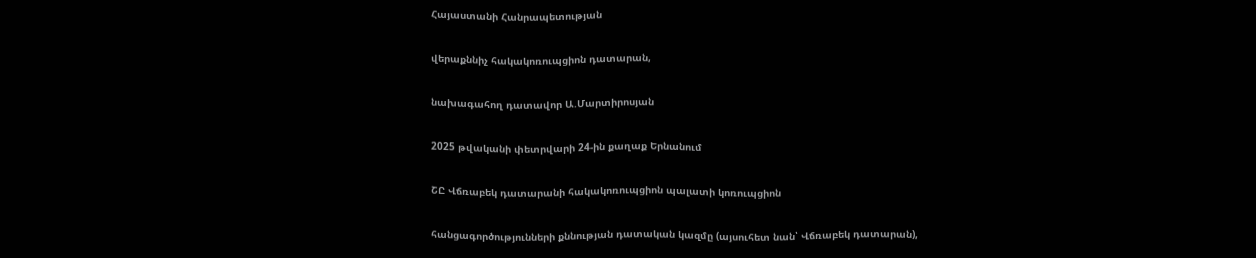Հայաստանի Հանրապետության

վերաքննիչ հակակոռուպցիոն դատարան,

նախագահող դատավոր Ա.Մարտիրոսյան

2025 թվականի փետրվարի 24-ին քաղաք Երնանում

ՇԸ Վճռաբեկ դատարանի հակակոռուպցիոն պալատի կոռուպցիոն

հանցագործությունների քննության դատական կազմը (այսուհետ նան՝ Վճռաբեկ դատարան),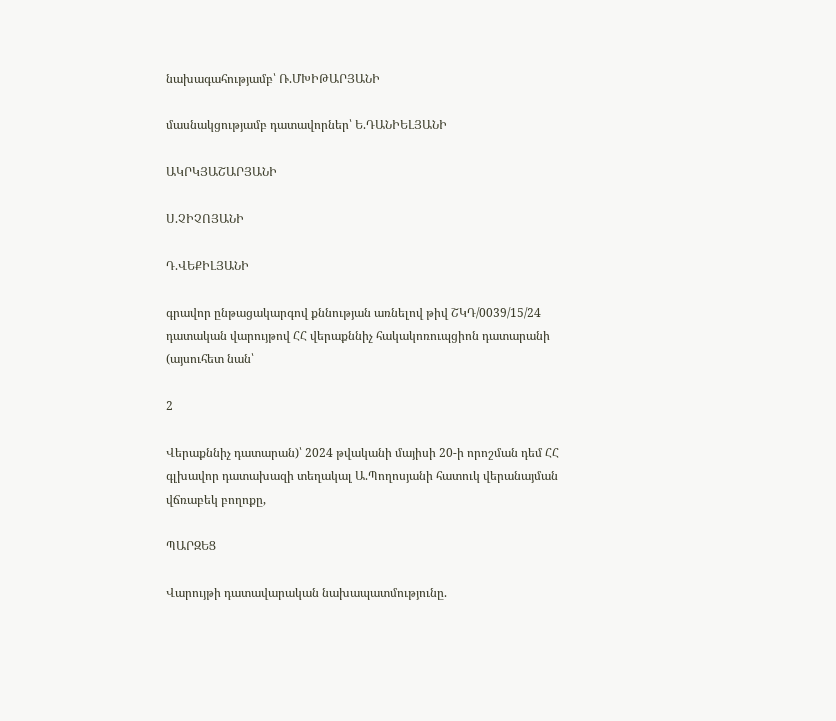նախագահությամբ՝ Ռ.ՄԽԻԹԱՐՅԱՆԻ

մասնակցությամբ դատավորներ՝ Ե.ԴԱՆԻԵԼՅԱՆԻ

ԱԿՐԿՅԱՇԱՐՅԱՆԻ

Ս.ՉԻՉՈՅԱՆԻ

Դ.ՎԵՔԻԼՅԱՆԻ

գրավոր ընթացակարգով քննության առնելով թիվ ՇԿԴ/0039/15/24 դատական վարույթով ՀՀ վերաքննիչ հակակոռուպցիոն դատարանի (այսուհետ նան՝

2

Վերաքննիչ դատարան)՝ 2024 թվականի մայիսի 20-ի որոշման դեմ ՀՀ գլխավոր դատախազի տեղակալ Ա.Պողոսյանի հատուկ վերանայման վճռաբեկ բողոքը,

ՊԱՐԶԵՑ

Վարույթի դատավարական նախապատմությունը.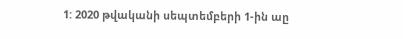1: 2020 թվականի սեպտեմբերի 1-ին աը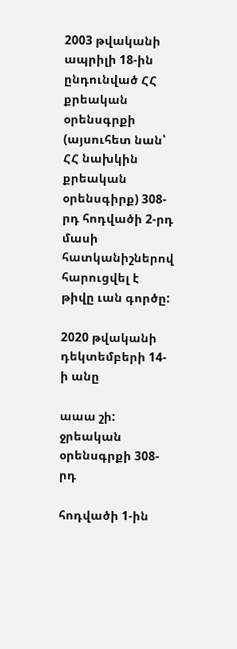2003 թվականի ապրիլի 18-ին ընդունված ՀՀ քրեական օրենսգրքի (այսուհետ նան՝ ՀՀ նախկին քրեական օրենսգիրք) 308-րդ հոդվածի 2-րդ մասի հատկանիշներով հարուցվել է թիվը ւան գործը:

2020 թվականի դեկտեմբերի 14-ի անը

աաա շի: ջրեական օրենսգրքի 308-րդ

հոդվածի 1-ին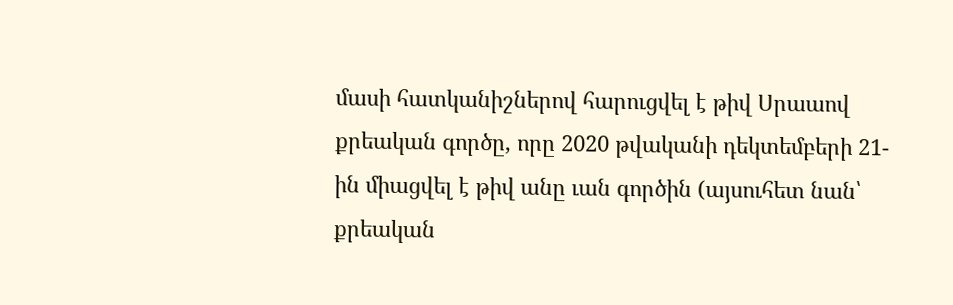մասի հատկանիշներով հարուցվել է թիվ Սրաաով քրեական գործը, որը 2020 թվականի դեկտեմբերի 21-ին միացվել է թիվ անը ւան գործին (այսուհետ նան՝ քրեական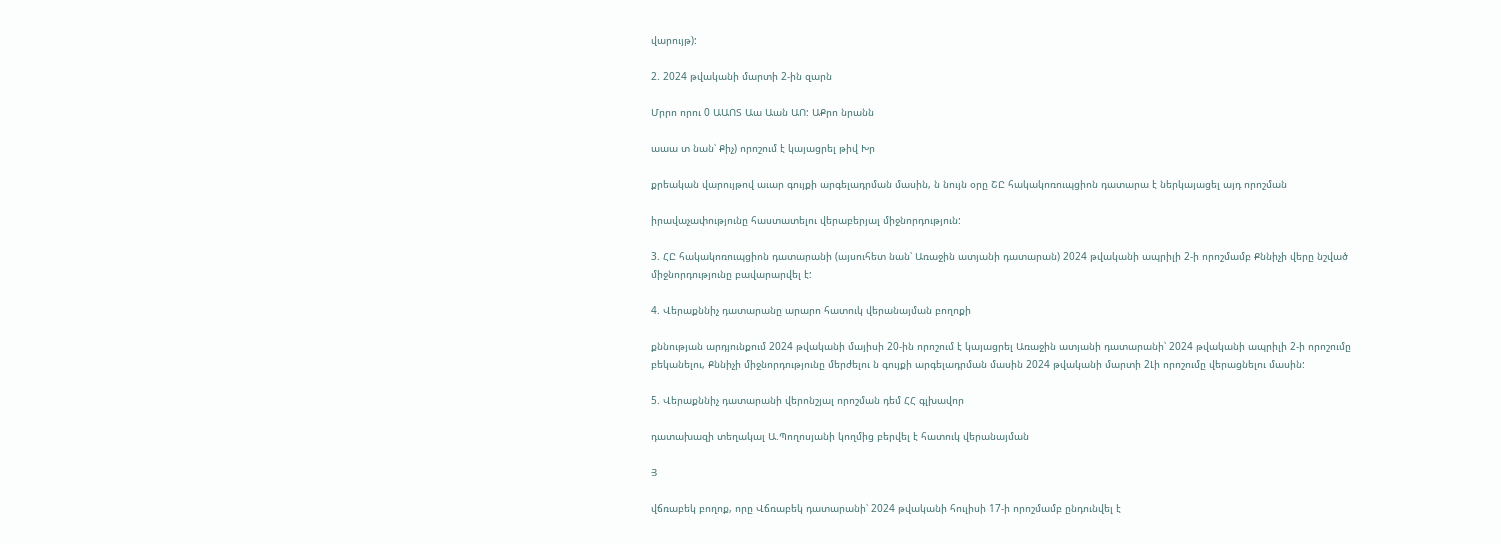վարույթ):

2. 2024 թվականի մարտի 2-ին զարն

Մրրո որու 0 ԱԱՈՏ Աա Աան ԱՈ: ԱՔրո նրանն

աաա տ նան՝ Քիչ) որոշում է կայացրել թիվ Խր

քրեական վարույթով աւար գույքի արգելադրման մասին, ն նույն օրը ՇԸ հակակոռուպցիոն դատարա է ներկայացել այդ որոշման

իրավաչափությունը հաստատելու վերաբերյալ միջնորդություն:

3. ՀԸ հակակոռուպցիոն դատարանի (այսուհետ նան՝ Առաջին ատյանի դատարան) 2024 թվականի ապրիլի 2-ի որոշմամբ Քննիչի վերը նշված միջնորդությունը բավարարվել է:

4. Վերաքննիչ դատարանը արարո հատուկ վերանայման բողոքի

քննության արդյունքում 2024 թվականի մայիսի 20-ին որոշում է կայացրել Առաջին ատյանի դատարանի՝ 2024 թվականի ապրիլի 2-ի որոշումը բեկանելու, Քննիչի միջնորդությունը մերժելու ն գույքի արգելադրման մասին 2024 թվականի մարտի 2Լի որոշումը վերացնելու մասին:

5. Վերաքննիչ դատարանի վերոնշյալ որոշման դեմ ՀՀ գլխավոր

դատախազի տեղակալ Ա.Պողոսյանի կողմից բերվել է հատուկ վերանայման

Յ

վճռաբեկ բողոք, որը Վճռաբեկ դատարանի՝ 2024 թվականի հուլիսի 17-ի որոշմամբ ընդունվել է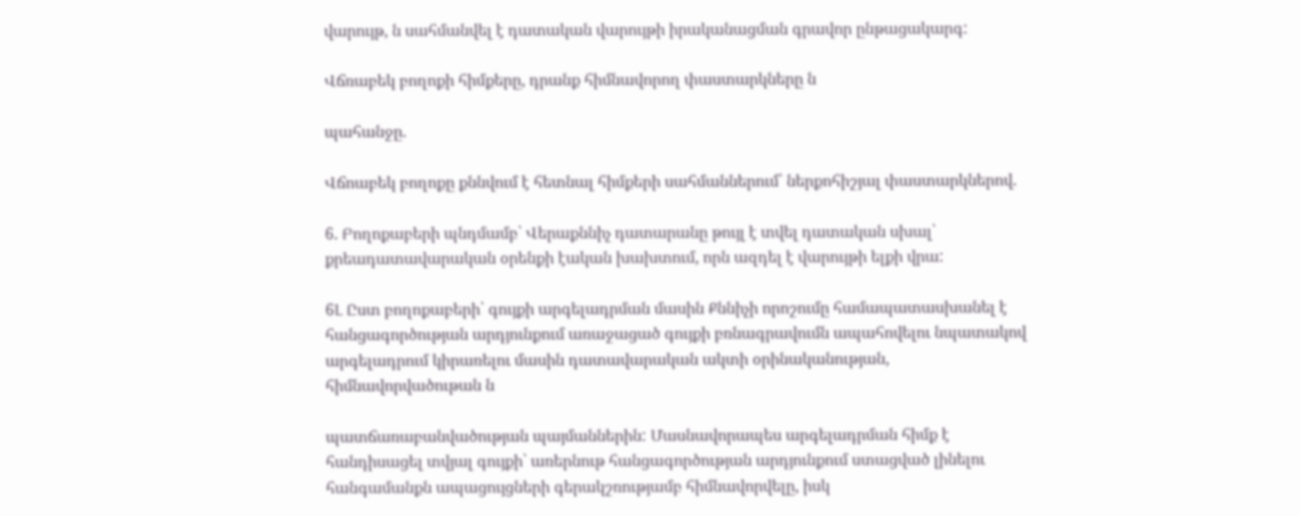վարույթ, ն սահմանվել է դատական վարույթի իրականացման գրավոր ընթացակարգ:

Վճռաբեկ բողոքի հիմքերը, դրանք հիմնավորող փաստարկները ն

պահանջը.

Վճոաբեկ բողոքը քննվում է հետնալ հիմքերի սահմաններում՝ ներքոհիշյալ փաստարկներով.

6. Բողոքաբերի պնդմամբ՝ Վերաքննիչ դատարանը թույլ է տվել դատական սխալ՝ քրեադատավարական օրենքի էական խախտում, որն ազդել է վարույթի ելքի վրա:

6Լ Ըստ բողոքաբերի՝ գույքի արգելադրման մասին Քննիչի որոշումը համապատասխանել է հանցագործության արդյունքում առաջացած գույքի բռնագրավումն ապահովելու նպատակով արգելադրում կիրառելու մասին դատավարական ակտի օրինականության, հիմնավորվածութան ն

պատճառաբանվածության պայմաններին: Մասնավորապես արգելադրման հիմք է հանդիսացել տվյալ գույքի՝ առերնութ հանցագործության արդյունքում ստացված լինելու հանգամանքն ապացույցների գերակշռությամբ հիմնավորվելը, իսկ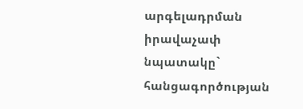արգելադրման իրավաչափ նպատակը` հանցագործության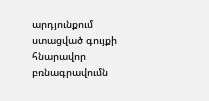արդյունքում ստացված գույքի հնարավոր բռնագրավումն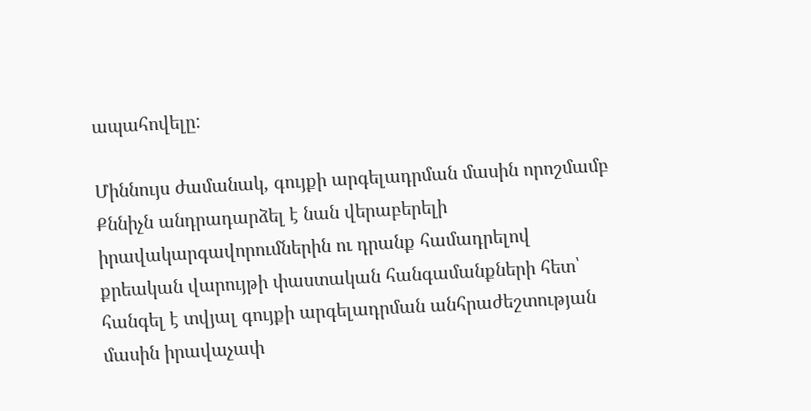ապահովելը:

Միննույս ժամանակ, գույքի արգելադրման մասին որոշմամբ Քննիչն անդրադարձել է նան վերաբերելի իրավակարգավորումներին ու դրանք համադրելով քրեական վարույթի փաստական հանգամանքների հետ՝ հանգել է տվյալ գույքի արգելադրման անհրաժեշտության մասին իրավաչափ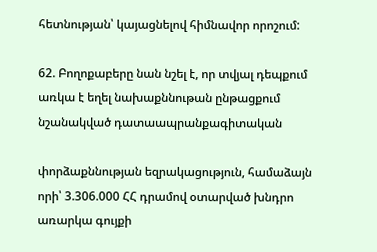հետնության՝ կայացնելով հիմնավոր որոշում:

62. Բողոքաբերը նան նշել է, որ տվյալ դեպքում առկա է եղել նախաքննութան ընթացքում նշանակված դատաապրանքագիտական

փորձաքննության եզրակացություն, համաձայն որի՝ 3.306.000 ՀՀ դրամով օտարված խնդրո առարկա գույքի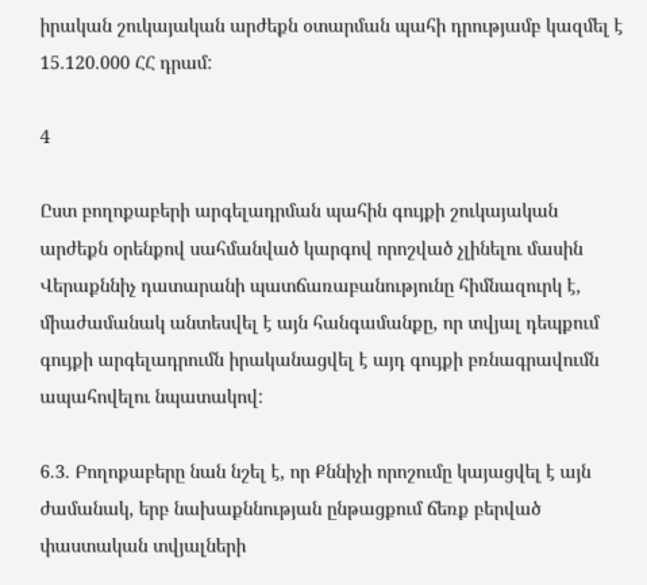իրական շուկայական արժեքն օտարման պահի դրությամբ կազմել է 15.120.000 ՀՀ դրամ:

4

Ըստ բողոքաբերի արգելադրման պահին գույքի շուկայական արժեքն օրենքով սահմանված կարգով որոշված չլինելու մասին Վերաքննիչ դատարանի պատճառաբանությունը հիմնազուրկ է, միաժամանակ անտեսվել է այն հանգամանքը, որ տվյալ դեպքում գույքի արգելադրումն իրականացվել է այդ գույքի բռնագրավումն ապահովելու նպատակով:

6.3. Բողոքաբերը նան նշել է, որ Քննիչի որոշումը կայացվել է այն ժամանակ, երբ նախաքննության ընթացքում ճեռք բերված փաստական տվյալների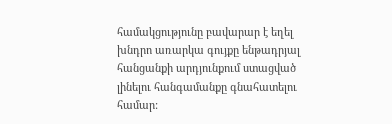համակցությունը բավարար է եղել խնդրո առարկա գույքը ենթադրյալ հանցանքի արդյունքում ստացված լինելու հանգամանքը գնահատելու համար: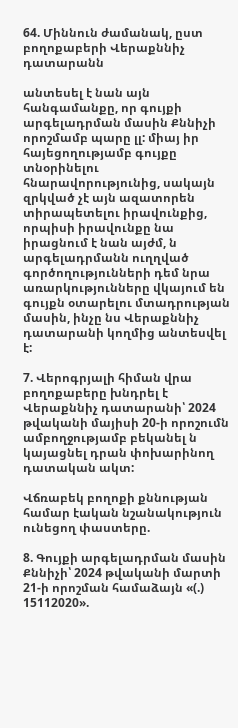64. Միննուն ժամանակ, ըստ բողոքաբերի Վերաքննիչ դատարանն

անտեսել է նան այն հանգամանքը, որ գույքի արգելադրման մասին Քննիչի որոշմամբ պարը լլ: միայ իր հայեցողությամբ գույքը տնօրինելու հնարավորությունից, սակայն զրկված չէ այն ազատորեն տիրապետելու իրավունքից, որպիսի իրավունքը նա իրացնում է նան այժմ, ն արգելադրմանն ուղղված գործողությունների դեմ նրա առարկությունները վկայում են գույքն օտարելու մտադրության մասին, ինչը նս Վերաքննիչ դատարանի կողմից անտեսվել է:

7. Վերոգրյալի հիման վրա բողոքաբերը խնդրել է Վերաքննիչ դատարանի՝ 2024 թվականի մայիսի 20-ի որոշումն ամբողջությամբ բեկանել ն կայացնել դրան փոխարինող դատական ակտ:

Վճռաբեկ բողոքի քննության համար էական նշանակություն ունեցող փաստերը.

8. Գույքի արգելադրման մասին Քննիչի՝ 2024 թվականի մարտի 21-ի որոշման համաձայն «(.) 15112020».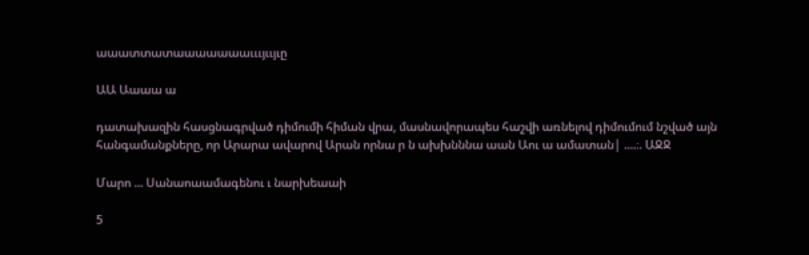աաատտատաաաաաաաւււյււյւը

ԱԱ Աաաա ա

դատախազին հասցնագրված դիմումի հիման վրա, մասնավորապես հաշվի առնելով դիմումում նշված այն հանգամանքները, որ Արարա ավարով Արան որնա ր ն ախխնննա աան Աու ա ամատան| ....։. ԱՋՋ

Մարո ... Սանաոաամագենու ւ նարխեաաի

5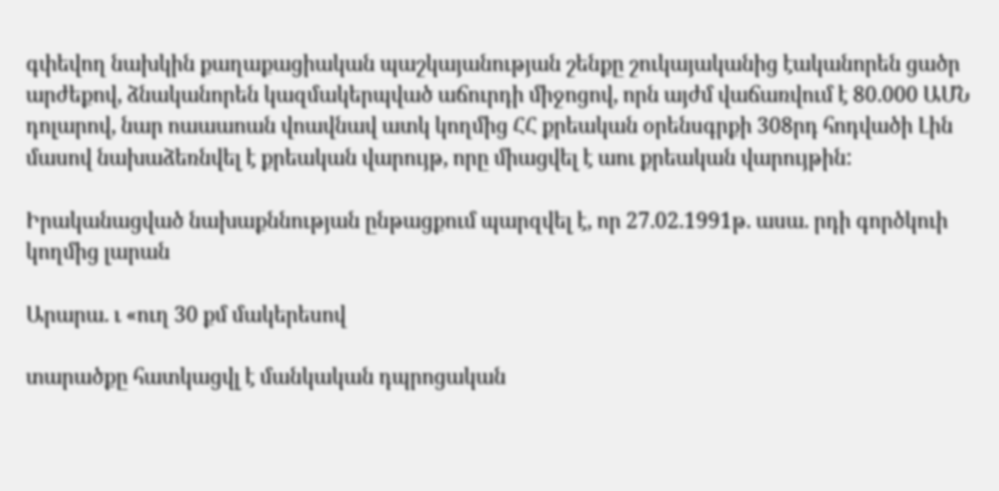գփեվող նախկին քաղաքացիական պաշկայանության շենքը շուկայականից էականորեն ցածր արժեքով, ձնականորեն կազմակերպված աճուրդի միջոցով, որն այժմ վաճառվում է 80.000 ԱՄՆ դոլարով, նար ոաաաոան վոավնավ ատկ կողմից ՀՀ քրեական օրենսգրքի 308րդ հոդվածի Լին մասով նախաձեռնվել է քրեական վարույթ, որը միացվել է աու քրեական վարույթին:

Իրականացված նախաքննության ընթացքում պարզվել է, որ 27.02.1991թ. ասա. րդի գործկուի կողմից լարան

Արարա. ւ «ուղ 30 քմ մակերեսով

տարածքը հատկացվլ է մանկական դպրոցական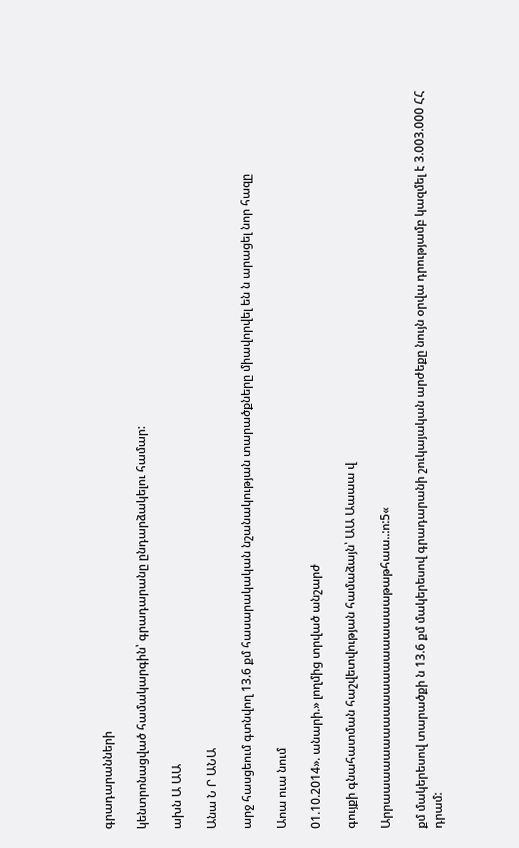գրադարանների

կենտրոնացված համակարգին՝ գրադարանը ընդարձակելու համար:

ախն Ա ԱԱ

Անա Ն Ր ԱՆԱ

արջ հասցեում գտնվող 13.6 քմ հասարակական նշանակության տարածքները միավորվել են ն արացել նոր հազը

Աոա ուա նում

01.10.2014». անարի.» լողմից տրված անշարժ

գույքի գնահատման հաշվետվության համաձայն՝ ԱԱ Աաաա վ

Արրաաաաաաաաաաաաաաաաաաաթաթհաա..:ո:5«

քմ մակերեսով տարածքի ն 13.6 քմ մակերեսով գրադարանի շուկայական արժեքը նույն օրվա դրությամբ կազմել է 3.003.000 ՀՀ դրամ: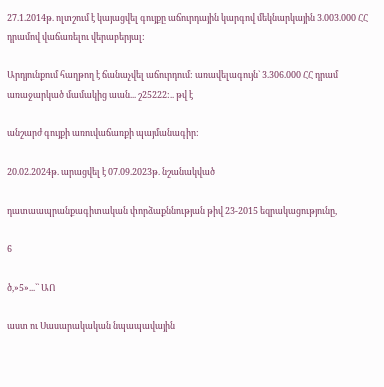27.1.2014թ. ոլտշում է կայացվել գույքը աճուրդային կարգով մեկնարկային 3.003.000 ՀՀ դրամով վաճառելու վերաբերյալ:

Արդյունքում հաղթող է ճանաչվել աճուրդում: առավելագույն` 3.306.000 ՀՀ դրամ առաջարկած մամակից աան... շ25222:.. թվ է

անշարժ գույքի առուվաճառքի պայմանագիր:

20.02.2024թ. արացվել է 07.09.2023թ. նշանակված

դատաապրանքագիտական փորձաքննության թիվ 23-2015 եզրակացությունը,

6

ծ,»5»...`` ԱՈ

աստ ու Սասարակական նպապավային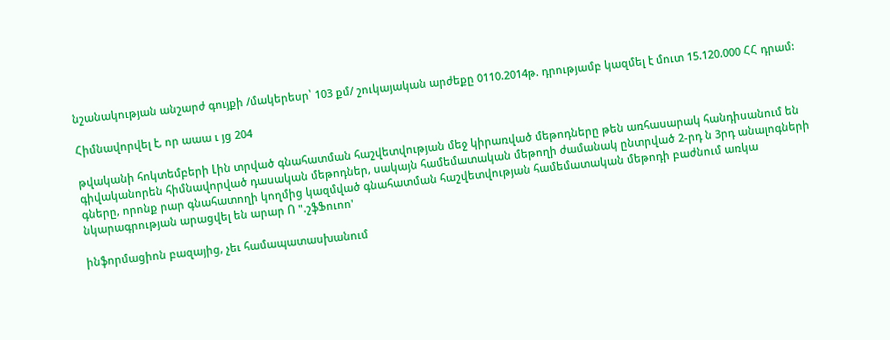նշանակության անշարժ գույքի /մակերեսր՝ 103 քմ/ շուկայական արժեքը 0110.2014թ. դրությամբ կազմել է մուտ 15.120.000 ՀՀ դրամ:

Հիմնավորվել է, որ աաա ւ յց 204

թվականի հոկտեմբերի Լին տրված գնահատման հաշվետվության մեջ կիրառված մեթոդները թեն առհասարակ հանդիսանում են գիվականորեն հիմնավորված դասական մեթոդներ, սակայն համեմատական մեթողի ժամանակ ընտրված 2-րդ ն 3րդ անալոգների գները, որոնք րար գնահատողի կողմից կազմված գնահատման հաշվետվության համեմատական մեթոդի բաժնում առկա նկարագրության արացվել են արար Ո ".շֆՖուոո'

ինֆորմացիոն բազայից, չեւ համապատասխանում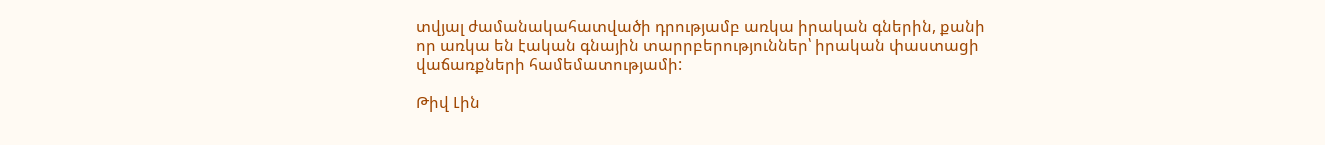տվյալ ժամանակահատվածի դրությամբ առկա իրական գներին, քանի որ առկա են էական գնային տարրբերություններ՝ իրական փաստացի վաճառքների համեմատությամի:

Թիվ Լին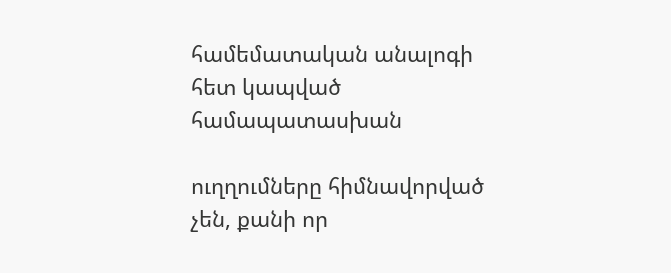համեմատական անալոգի հետ կապված համապատասխան

ուղղումները հիմնավորված չեն, քանի որ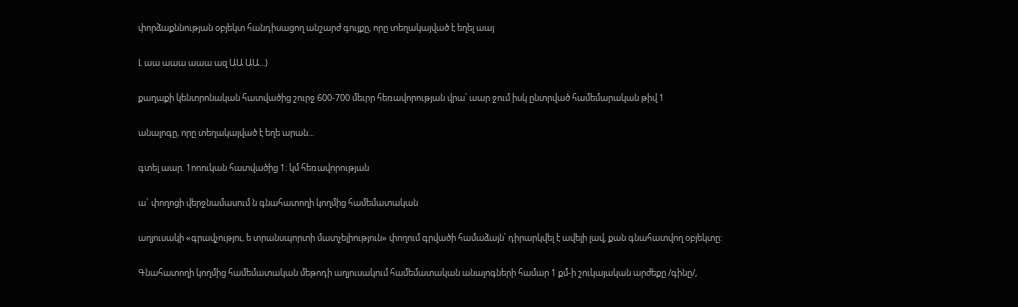փորձաքննության օբյեկտ հանդիսացող անշարժ գույքը, որը տեղակայված է եղել աայ

Լ աա աաա աաա ազ ԱԱ ԱԱ...)

քաղաքի կենտրոնական հատվածից շուրջ 600-700 մեւրր հեռավորության վրա՝ աար ջում իսկ ընտրված համեմարական թիվ 1

անալոգը, որը տեղակայված է եղե արան...

գտել աար. 1ոոուկան հատվածից 1: կմ հեռավորության

ա` փողոցի վերջնամասում ն գնահատողի կողմից համեմատական

աղյուսակի «գրավչությու, ե տրանսպորտի մատչելիություն» փողում գրվածի համաձայն՝ դիրարկվել է ավելի լավ, քան գնահատվող օբյեկտը:

Գնահատողի կողմից համեմատական մեթոդի աղյուսակում համեմատական անալոգների համար 1 քմ-ի շուկայական արժեքը /գինը/,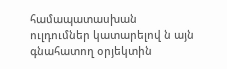համապատասխան ուլդումներ կատարելով ն այն գնահատող օրյեկտին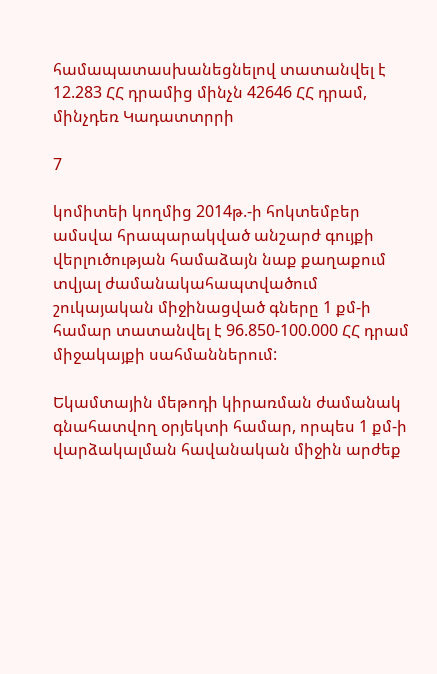համապատասխանեցնելով տատանվել է 12.283 ՀՀ դրամից մինչն 42646 ՀՀ դրամ, մինչդեռ Կադատտրրի

7

կոմիտեի կողմից 2014թ.-ի հոկտեմբեր ամսվա հրապարակված անշարժ գույքի վերլուծության համաձայն նաք քաղաքում տվյալ ժամանակահապտվածում շուկայական միջինացված գները 1 քմ-ի համար տատանվել է 96.850-100.000 ՀՀ դրամ միջակայքի սահմաններում:

Եկամտային մեթոդի կիրառման ժամանակ գնահատվող օրյեկտի համար, որպես 1 քմ-ի վարձակալման հավանական միջին արժեք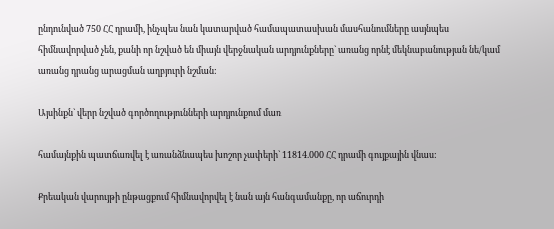ընդունված 750 ՀՀ դրամի, ինչպես նան կատարված համապատասխան մասհանումները ասյնպես հիմնավորված չեն, քանի որ նշված են միայն վերջնական արդյունքները` առանց որնէ մեկնաբանության նե/կամ առանց դրանց արացման աղբյուրի նշման:

Այսինքն` վերր նշված գործողությունների արդյունքում մառ

համայնքին պատճառվել է առանձնապես խոշոր չափերի` 11814.000 ՀՀ դրամի գույքային վնաս:

Քրեական վարույթի ընթացքում հիմնավորվել է նան այն հանգամանքը, որ աճուրդի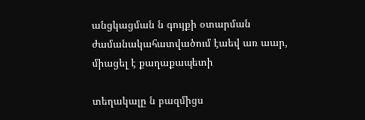անցկացման ն գույքի օտարման ժամանակահատվածում էաեվ առ աար, միացել է քաղաքապետի

տեղակալը ն բազմիցս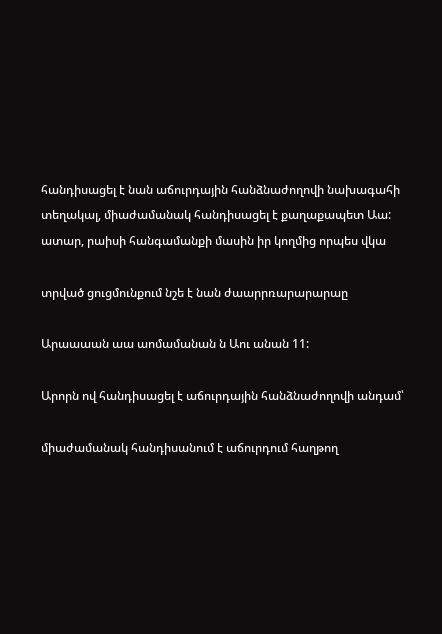հանդիսացել է նան աճուրդային հանձնաժողովի նախագահի տեղակալ, միաժամանակ հանդիսացել է քաղաքապետ Աա: ատար, րաիսի հանգամանքի մասին իր կողմից որպես վկա

տրված ցուցմունքում նշե է նան ժաարրռարարարաը

Արաաաան աա աոմամանան ն Աու անան 11:

Արորն ով հանդիսացել է աճուրդային հանձնաժողովի անդամ՝

միաժամանակ հանդիսանում է աճուրդում հաղթող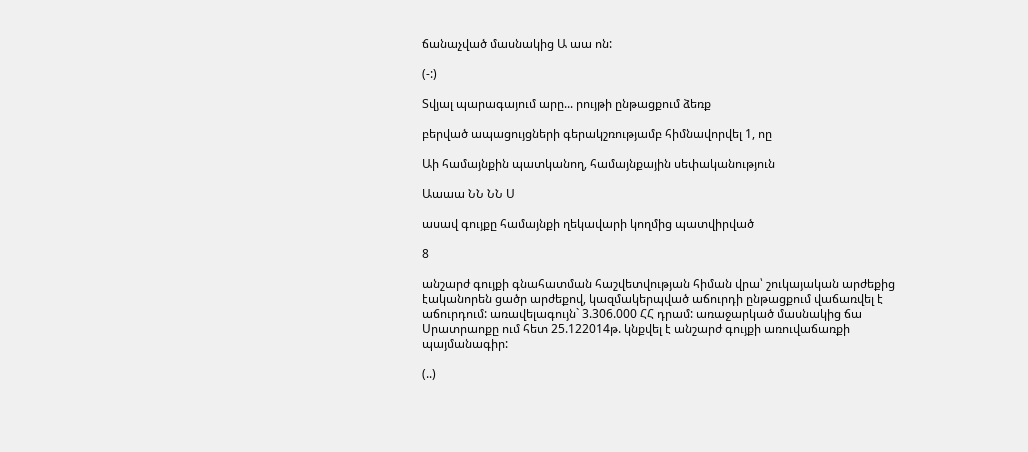ճանաչված մասնակից Ա աա ոն:

(-:)

Տվյալ պարագայում արը... րույթի ընթացքում ձեռք

բերված ապացույցների գերակշռությամբ հիմնավորվել 1, ոը

Աի համայնքին պատկանող, համայնքային սեփականություն

Աաաա ՆՆ ՆՆ Ս

ասավ գույքը համայնքի ղեկավարի կողմից պատվիրված

8

անշարժ գույքի գնահատման հաշվետվության հիման վրա՝ շուկայական արժեքից էականորեն ցածր արժեքով, կազմակերպված աճուրդի ընթացքում վաճառվել է աճուրդում: առավելագույն` 3.306.000 ՀՀ դրամ: առաջարկած մասնակից ճա Սրատրաոքը ում հետ 25.122014թ. կնքվել է անշարժ գույքի առուվաճառքի պայմանագիր:

(..)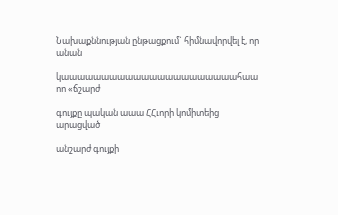Նախաքննության ընթացքում` հիմնավորվել է, որ անան

կաաաաաաաաաաաաաաաաաաաաաահաա ոո «ճշարժ

գույքը պական աաա ՀՀւորի կոմիտեից արացված

անշարժ գույքի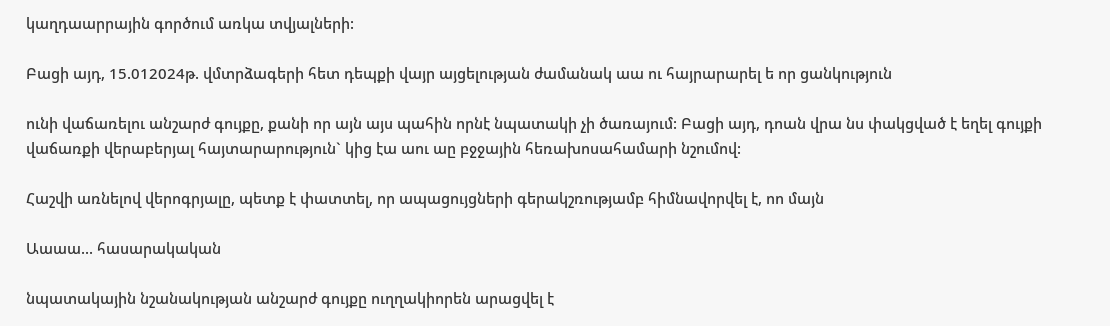կաղդաարրային գործում առկա տվյալների:

Բացի այդ, 15.012024թ. վմտրձագերի հետ դեպքի վայր այցելության ժամանակ աա ու հայրարարել ե որ ցանկություն

ունի վաճառելու անշարժ գույքը, քանի որ այն այս պահին որնէ նպատակի չի ծառայում: Բացի այդ, դոան վրա նս փակցված է եղել գույքի վաճառքի վերաբերյալ հայտարարություն` կից էա աու աը բջջային հեռախոսահամարի նշումով:

Հաշվի առնելով վերոգրյալը, պետք է փատտել, որ ապացույցների գերակշռությամբ հիմնավորվել է, ոո մայն

Աաաա... հասարակական

նպատակային նշանակության անշարժ գույքը ուղղակիորեն արացվել է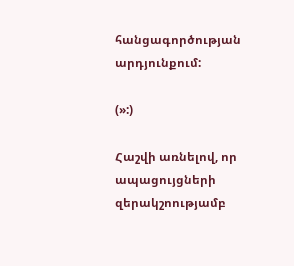հանցագործության արդյունքում:

(»:)

Հաշվի առնելով, որ ապացույցների զերակշոությամբ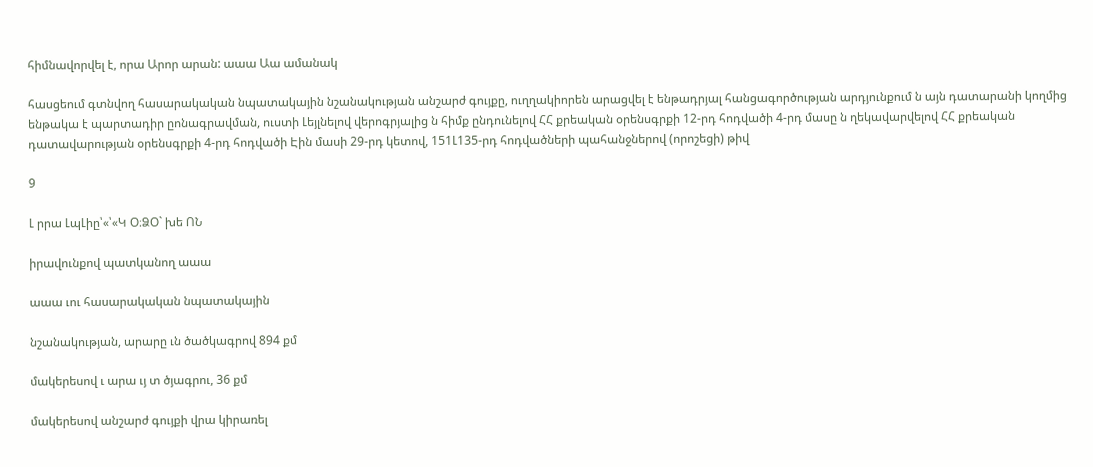հիմնավորվել է, որա Արոր արան: աաա Աա ամանակ

հասցեում գտնվող հասարակական նպատակային նշանակության անշարժ գույքը, ուղղակիորեն արացվել է ենթադրյալ հանցագործության արդյունքում ն այն դատարանի կողմից ենթակա է պարտադիր ըոնագրավման, ուստի Լեյլնելով վերոգրյալից ն հիմք ընդունելով ՀՀ քրեական օրենսգրքի 12-րդ հոդվածի 4-րդ մասը ն ղեկավարվելով ՀՀ քրեական դատավարության օրենսգրքի 4-րդ հոդվածի Էին մասի 29-րդ կետով, 151Լ135-րդ հոդվածների պահանջներով (որոշեցի) թիվ

9

Լ րրա ԼպԼիը՝«՝«Կ Օ։ՁՕ` խե ՈՆ

իրավունքով պատկանող աաա

աաա ւու հասարակական նպատակային

նշանակության, արարը ւն ծածկագրով 894 քմ

մակերեսով ւ արա ւյ տ ծյագրու, 36 քմ

մակերեսով անշարժ գույքի վրա կիրառել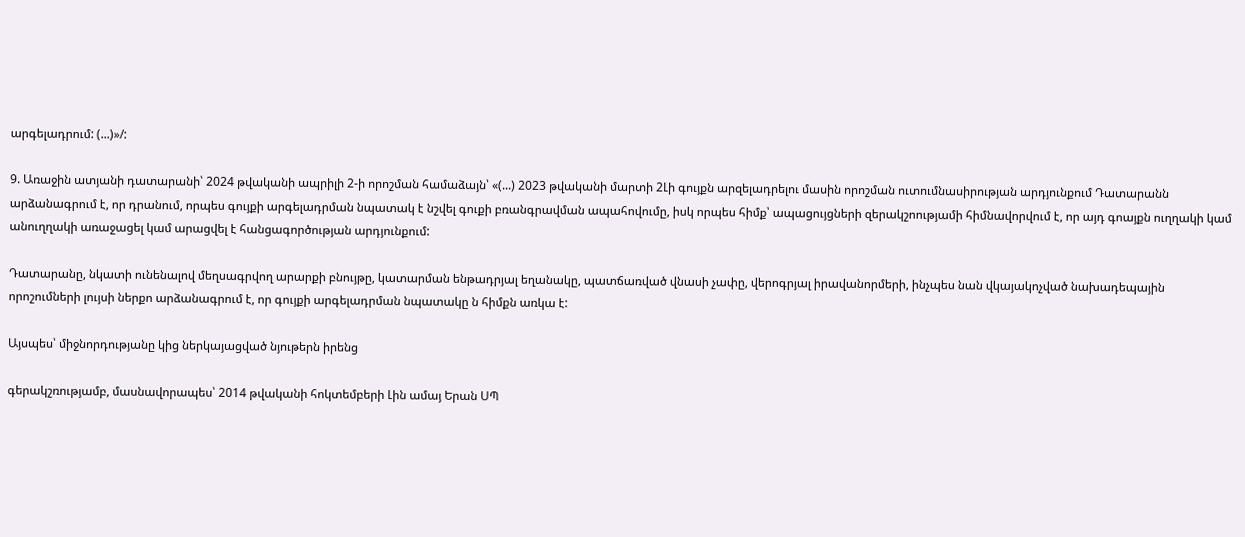արգելադրում: (...)»/:

9. Առաջին ատյանի դատարանի՝ 2024 թվականի ապրիլի 2-ի որոշման համաձայն՝ «(...) 2023 թվականի մարտի 2Լի գույքն արզելադրելու մասին որոշման ուտումնասիրության արդյունքում Դատարանն արձանագրում է, որ դրանում, որպես գույքի արգելադրման նպատակ է նշվել գուքի բռանգրավման ապահովումը, իսկ որպես հիմք՝ ապացույցների զերակշոությամի հիմնավորվում է, որ այդ գոայքն ուղղակի կամ անուղղակի առաջացել կամ արացվել է հանցագործության արդյունքում:

Դատարանը, նկատի ունենալով մեղսագրվող արարքի բնույթը, կատարման ենթադրյալ եղանակը, պատճառված վնասի չափը, վերոգրյալ իրավանորմերի, ինչպես նան վկայակոչված նախադեպային որոշումների լույսի ներքո արձանագրում է, որ գույքի արգելադրման նպատակը ն հիմքն առկա է:

Այսպես՝ միջնորդությանը կից ներկայացված նյութերն իրենց

գերակշռությամբ, մասնավորապես՝ 2014 թվականի հոկտեմբերի Լին ամայ Երան ՍՊ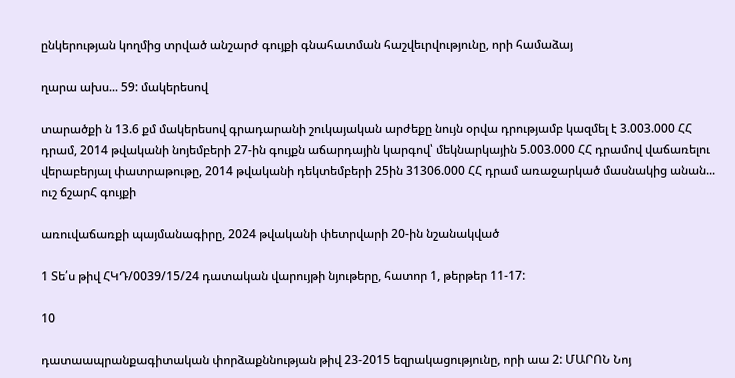ընկերության կողմից տրված անշարժ գույքի գնահատման հաշվեւրվությունը, որի համաձայ

ղարա ախս... 59: մակերեսով

տարածքի ն 13.6 քմ մակերեսով գրադարանի շուկայական արժեքը նույն օրվա դրությամբ կազմել է 3.003.000 ՀՀ դրամ, 2014 թվականի նոյեմբերի 27-ին գույքն աճարդային կարգով՝ մեկնարկային 5.003.000 ՀՀ դրամով վաճառելու վերաբերյալ փատրաթութը, 2014 թվականի դեկտեմբերի 25ին 31306.000 ՀՀ դրամ առաջարկած մասնակից անան... ուշ ճշարՀ գույքի

առուվաճառքի պայմանագիրը, 2024 թվականի փետրվարի 20-ին նշանակված

1 Տե՛ս թիվ ՀԿԴ/0039/15/24 դատական վարույթի նյութերը, հատոր 1, թերթեր 11-17:

10

դատաապրանքագիտական փորձաքննության թիվ 23-2015 եզրակացությունը, որի աա 2: ՄԱՐՈՆ Նոյ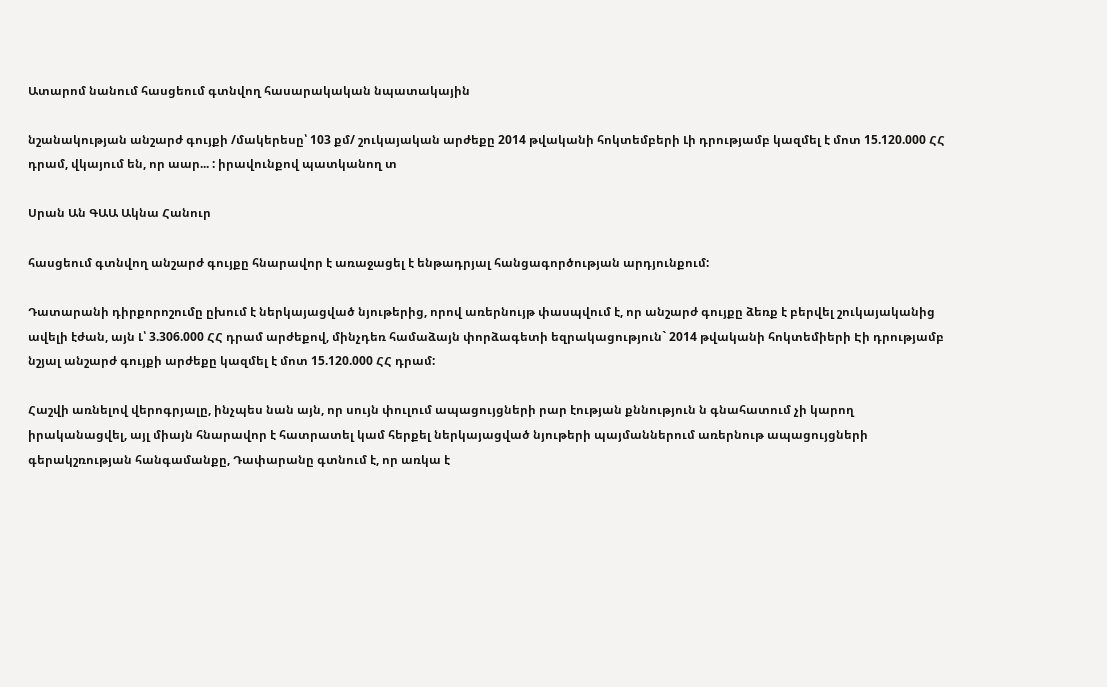Ատարոմ նանում հասցեում գտնվող հասարակական նպատակային

նշանակության անշարժ գույքի /մակերեսը՝ 103 քմ/ շուկայական արժեքը 2014 թվականի հոկտեմբերի Լի դրությամբ կազմել է մոտ 15.120.000 ՀՀ դրամ, վկայում են, որ աար... : իրավունքով պատկանող տ

Սրան Ան ԳԱԱ Ակնա Հանուր

հասցեում գտնվող անշարժ գույքը հնարավոր է առաջացել է ենթադրյալ հանցագործության արդյունքում:

Դատարանի դիրքորոշումը ըխում է ներկայացված նյութերից, որով առերնույթ փասպվում է, որ անշարժ գույքը ձեռք է բերվել շուկայականից ավելի էժան, այն Լ՝ 3.306.000 ՀՀ դրամ արժեքով, մինչդեռ համաձայն փորձագետի եզրակացություն` 2014 թվականի հոկտեմիերի Էի դրությամբ նշյալ անշարժ գույքի արժեքը կազմել է մոտ 15.120.000 ՀՀ դրամ:

Հաշվի առնելով վերոգրյալը, ինչպես նան այն, որ սույն փուլում ապացույցների րար էության քննություն ն գնահատում չի կարող իրականացվել, այլ միայն հնարավոր է հատրատել կամ հերքել ներկայացված նյութերի պայմաններում առերնութ ապացույցների գերակշռության հանգամանքը, Դափարանը գտնում է, որ առկա է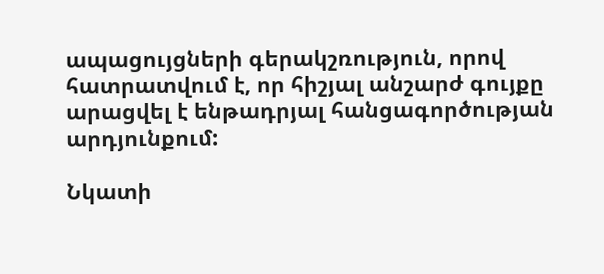ապացույցների գերակշռություն, որով հատրատվում է, որ հիշյալ անշարժ գույքը արացվել է ենթադրյալ հանցագործության արդյունքում:

Նկատի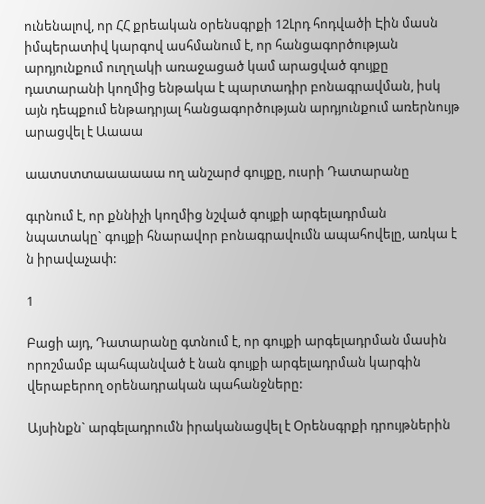ունենալով, որ ՀՀ քրեական օրենսգրքի 12Լրդ հոդվածի Էին մասն իմպերատիվ կարգով ասհմանում է, որ հանցագործության արդյունքում ուղղակի առաջացած կամ արացված գույքը դատարանի կողմից ենթակա է պարտադիր բոնագրավման, իսկ այն դեպքում ենթադրյալ հանցագործության արդյունքում առերնույթ արացվել է Աաաա

աատստտաաաաաա ող անշարժ գույքը, ուսրի Դատարանը

գւրնում է, որ քննիչի կողմից նշված գույքի արգելադրման նպատակը` գույքի հնարավոր բոնագրավումն ապահովելը, առկա է ն իրավաչափ:

1

Բացի այդ, Դատարանը գտնում է, որ գույքի արգելադրման մասին որոշմամբ պահպանված է նան գույքի արգելադրման կարգին վերաբերող օրենադրական պահանջները:

Այսինքն` արգելադրումն իրականացվել է Օրենսգրքի դրույթներին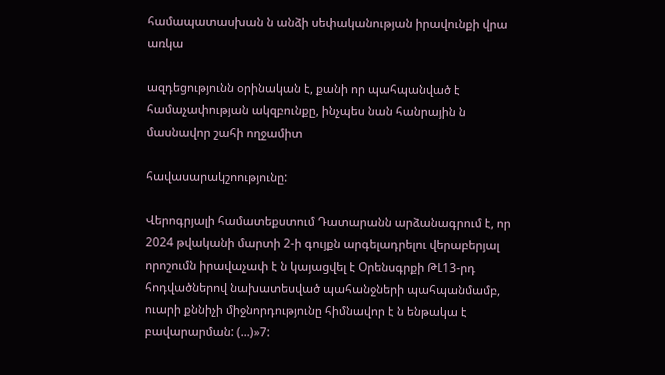համապատասխան ն անձի սեփականության իրավունքի վրա առկա

ազդեցությունն օրինական է, քանի որ պահպանված է համաչափության ակզբունքը, ինչպես նան հանրային ն մասնավոր շահի ողջամիտ

հավասարակշոությունը:

Վերոգրյալի համատեքստում Դատարանն արձանագրում է, որ 2024 թվականի մարտի 2-ի գույքն արգելադրելու վերաբերյալ որոշումն իրավաչափ է ն կայացվել է Օրենսգրքի ԹԼ13-րդ հոդվածներով նախատեսված պահանջների պահպանմամբ, ուարի քննիչի միջնորդությունը հիմնավոր է ն ենթակա է բավարարման: (...)»7: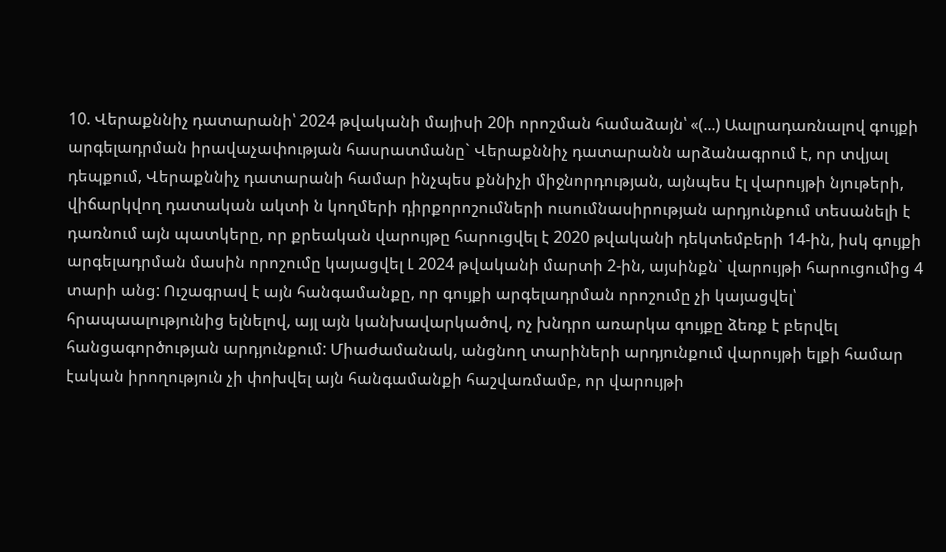10. Վերաքննիչ դատարանի՝ 2024 թվականի մայիսի 20ի որոշման համաձայն՝ «(...) Աալրադառնալով գույքի արգելադրման իրավաչափության հասրատմանը` Վերաքննիչ դատարանն արձանագրում է, որ տվյալ դեպքում, Վերաքննիչ դատարանի համար ինչպես քննիչի միջնորդության, այնպես էլ վարույթի նյութերի, վիճարկվող դատական ակտի ն կողմերի դիրքորոշումների ուսումնասիրության արդյունքում տեսանելի է դառնում այն պատկերը, որ քրեական վարույթը հարուցվել է 2020 թվականի դեկտեմբերի 14-ին, իսկ գույքի արգելադրման մասին որոշումը կայացվել Լ 2024 թվականի մարտի 2-ին, այսինքն` վարույթի հարուցումից 4 տարի անց: Ուշագրավ է այն հանգամանքը, որ գույքի արգելադրման որոշումը չի կայացվել՝ հրապաալությունից ելնելով, այլ այն կանխավարկածով, ոչ խնդրո առարկա գույքը ձեռք է բերվել հանցագործության արդյունքում: Միաժամանակ, անցնող տարիների արդյունքում վարույթի ելքի համար էական իրողություն չի փոխվել այն հանգամանքի հաշվառմամբ, որ վարույթի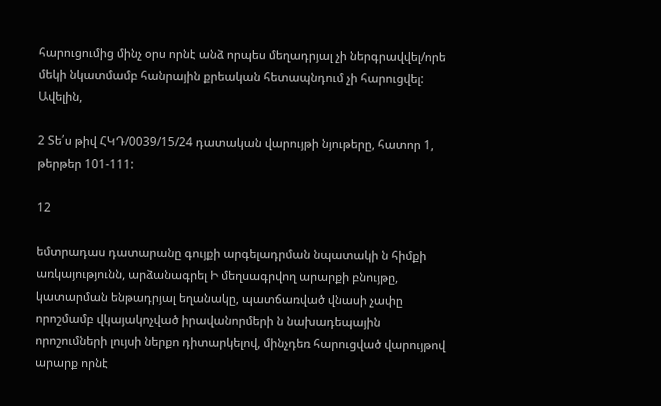հարուցումից մինչ օրս որնէ անձ որպես մեղադրյալ չի ներգրավվել/որե մեկի նկատմամբ հանրային քրեական հետապնդում չի հարուցվել: Ավելին,

2 Տե՛ս թիվ ՀԿԴ/0039/15/24 դատական վարույթի նյութերը, հատոր 1, թերթեր 101-111:

12

եմտրադաս դատարանը գույքի արգելադրման նպատակի ն հիմքի առկայությունն, արձանագրել Ի մեղսագրվող արարքի բնույթը, կատարման ենթադրյալ եղանակը, պատճառված վնասի չափը որոշմամբ վկայակոչված իրավանորմերի ն նախադեպային որոշումների լույսի ներքո դիտարկելով, մինչդեռ հարուցված վարույթով արարք որնէ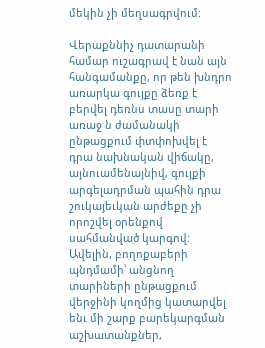մեկին չի մեղսագրվում:

Վերաքննիչ դատարանի համար ուշագրավ է նան այն հանգամանքը, որ թեն խնդրո առարկա գույքը ձեռք է բերվել դեռնս տասը տարի առաջ ն ժամանակի ընթացքում փտփոխվել է դրա նախնական վիճակը, այնուամենայնիվ, գույքի արգելադրման պահին դրա շուկայեւկան արժեքը չի որոշվել օրենքով սահմանված կարգով: Ավելին, բողոքաբերի պնդմամի՝ անցնող տարիների ընթացքում վերջինի կողմից կատարվել ենւ մի շարք բարեկարգման աշխատանքներ,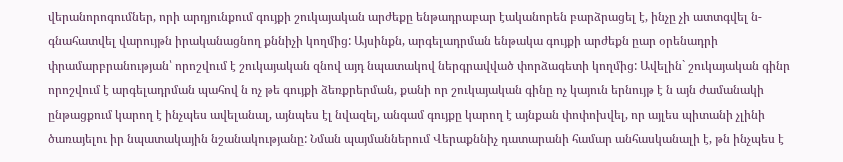վերանորոգումներ, որի արդյունքում գույքի շուկայական արժեքը ենթադրաբար էականորեն բարձրացել է, ինչը չի ատտգվել ն- գնահատվել վարույթն իրականացնող քննիչի կողմից: Այսինքն, արգելադրման ենթակա գույքի արժեքն ըար օրենադրի փրամարբրանության՝ որոշվում է շուկայական զնով այդ նպատակով ներգրավված փորձագետի կողմից: Ավելին` շուկայական գինր որոշվում է արգելադրման պահով ն ոչ թե գույքի ձեռքրերման, քանի որ շուկայական գինը ոչ կայուն երնույթ է ն այն ժամանակի ընթացքում կարող է ինչպես ավելանալ, այնպես էլ նվազել, անգամ գույքը կարող է այնքան փոփոխվել, որ այլես պիտանի չլինի ծառայելու իր նպատակային նշանակությանը: Նման պայմաններում Վերաքննիչ դատարանի համար անհասկանալի է, թն ինչպես է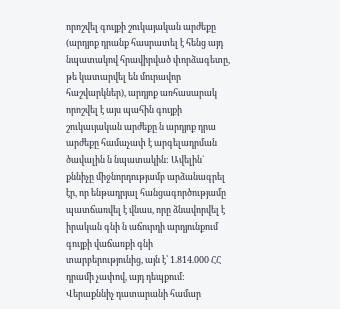որոշվել գույքի շուկայական արժեքը (արդյոք դրանք հասրատել է հենց այդ նպատակով հրավիրված փորձագետը, թե կատարվել են մուրավոր հաշվարկներ), արդյոք առհասարակ որոշվել է այս պահին գույքի շուկաւյական արժեքը ն արդյոք դրա արժեքը համաչափ է արգելադրման ծավալին ն նպատակին: Ավելին` քննիչը միջնորդությամբ արձանագրել էր, որ ենթադրյալ հանցագործությամը պատճառվել է վնաս, որը ձնավորվել է իրական գնի ն աճուրդի արդյունքում գույքի վաճառքի գնի տարբերությունից, այն է՝ 1.814.000 ՀՀ դրամի չափով, այդ դեպքում: Վերաքննիչ դատարանի համար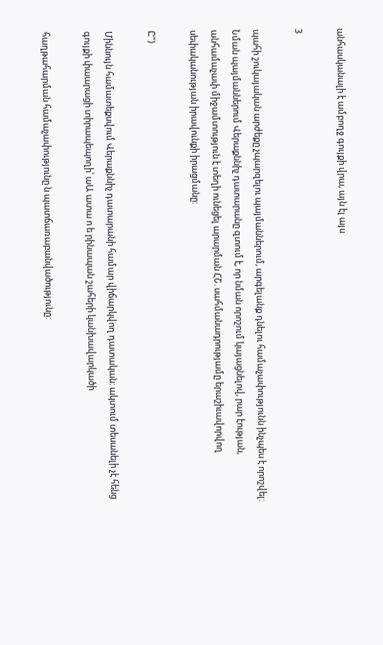անհասկանալի է ամբողջ գույքի վրա, այն էլ այս

3

պահի շուկայական արժեքը չպարզելու պայմաններում, արգելանք դնելու համաչափությունն ինչպես է որոշվել: Նման պայմաններում Վերաքննիչ դատարանը զտում է, որ նման որոշում կայացնելով, րար էության, անհամաչափ միջամտություն է տեղի ունեցել արարման ՀՇ. սահմանադրությամը երաշիւավորվող սեփականության իրավունքի իրացմանը:

Ը")

Միննույն համատեքսվում Վերաքննիչ դատարանի համար վիճարկվող դատական: ակտում տեսանելի չէ հենց գույքի փաարացի տիրապեպողի՝ աԱ ատա ո ե րինապան շահերի կանխավարկածի

հաղթահարման համաչափությունը ն պատճառաբանվածությունը: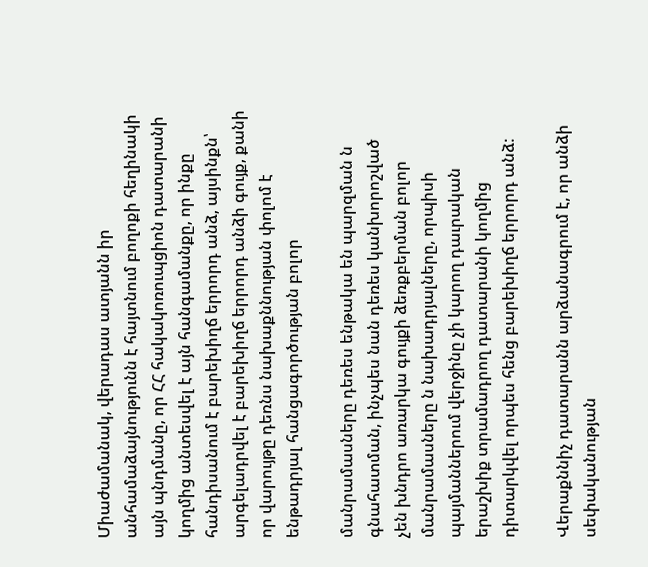Միաժամանակ, վերադաս ատյանն իր անհամաձայնությունն է հայտնում բողոքի հեղինակի այն պնդմանը, որ ՀՀ հակակոռուպցիոն դատարանի կողմից անտեսվել է այն հանգամանքը, որ ինքը հանդիսանում է բարեխիղճ երրորդ անձ, այսինքն՝ արգելադրվել է բարեխիղճ երրորդ անձի գույք, քանի որ վարույթը դեռնս նախաքննության փոլոմ է ենթադրյալ հանցագործության բոլոր

մանրամասները դեռես ենթակա են պարզման ն գնահատման, ինչպես նան դեռես կանխորոշված չեն խնդրո առարկա գույքի ձեռքբերման բոլոր մանրամասները ն նախադրյալները, որպիսի պայմաններում վերջինը չի կարող դաւրական երաշխիք տրամադրող դատարանի կողմից դիտարկվել որպես հենց բարեխիղճ երրորդ անձ:

Վերաքննիչ դատարանն արձանագրում է, որ անձի սեփականության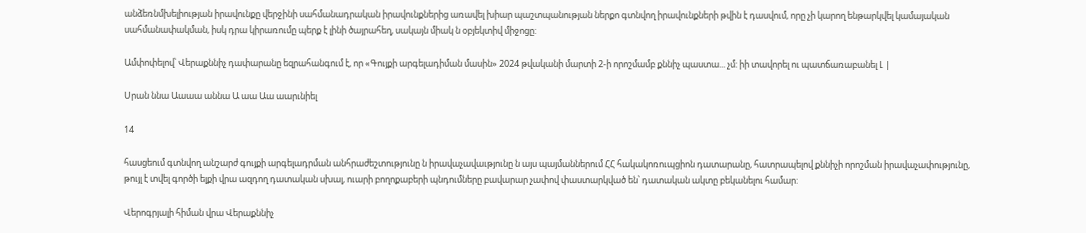անձեռնմխելիության իրավունքը վերջինի սահմանադրական իրավունքներից առավել խիար պաշտպանության ներքո գտնվող իրավունքների թվին է դասվում, որը չի կարող ենթարկվել կամայական սահմանափակման, իսկ դրա կիրառումը պերք է լինի ծայրահեղ, սակայն միակ ն օբյեկտիվ միջոցը:

Ամփոփելով՝ Վերաքննիչ դափարանը եզրահանգում է, որ «Գույքի արգելադիման մասին» 2024 թվականի մարտի 2-ի որոշմամբ քննիչ պաստա... չմ: իի տավորել ու պատճառաբանել Լ |

Սրան ննա Աաաա աննա Ա աա Աա աարւնիել

14

հասցեում գտնվող անշարժ գույքի արգելադրման անհրաժեշտությունը ն իրավաչավաւթյունը ն այս պայմաններում ՀՀ հակակոռուպցիոն դատարանը, հատրապելով քննիչի որոշման իրավաչափությունը, թույլ է տվել գործի ելքի վրա ազդող դատական սխալ, ուարի բողոքաբերի պնդումները բավարար չափով փաստարկված են՝ դատական ակտը բեկանելու համար:

Վերոգրյալի հիման վրա Վերաքննիչ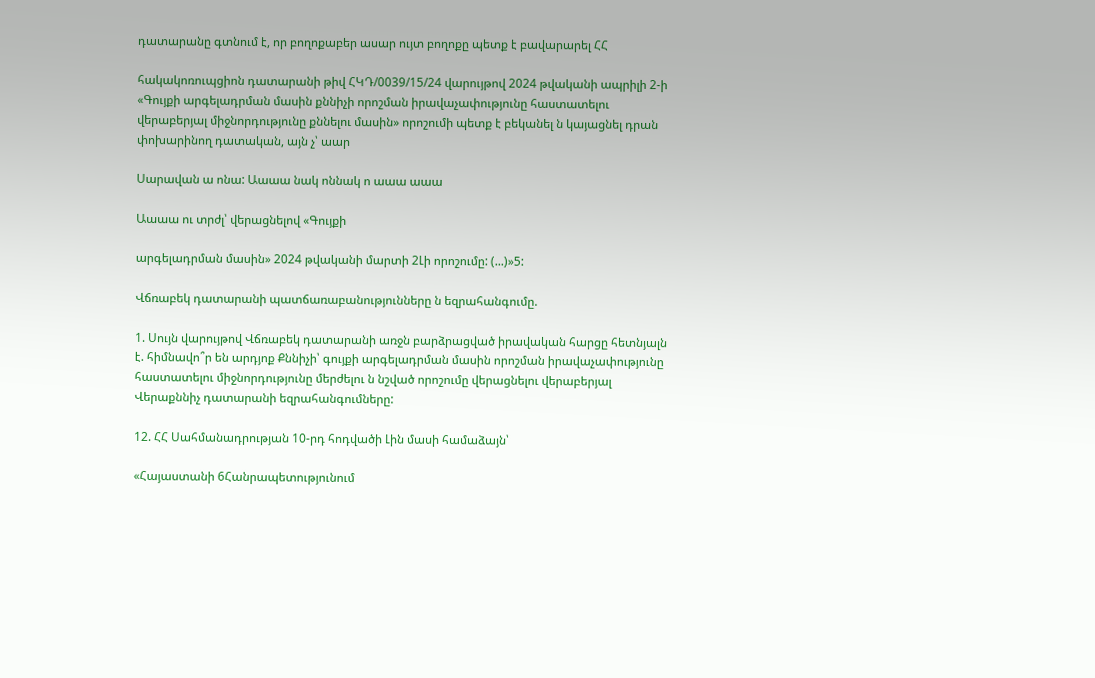դատարանը գտնում է, որ բողոքաբեր ասար ույտ բողոքը պետք է բավարարել ՀՀ

հակակոռուպցիոն դատարանի թիվ ՀԿԴ/0039/15/24 վարույթով 2024 թվականի ապրիլի 2-ի «Գույքի արգելադրման մասին քննիչի որոշման իրավաչափությունը հաստատելու վերաբերյալ միջնորդությունը քննելու մասին» որոշումի պետք է բեկանել ն կայացնել դրան փոխարինող դատական, այն չ՝ աար

Սարավան ա ոնա: Աաաա նակ ոննակ ո աաա աաա

Աաաա ու տրժլ՝ վերացնելով «Գույքի

արգելադրման մասին» 2024 թվականի մարտի 2Լի որոշումը: (...)»5:

Վճռաբեկ դատարանի պատճառաբանությունները ն եզրահանգումը.

1. Սույն վարույթով Վճռաբեկ դատարանի առջն բարձրացված իրավական հարցը հետնյալն է. հիմնավո՞ր են արդյոք Քննիչի՝ գույքի արգելադրման մասին որոշման իրավաչափությունը հաստատելու միջնորդությունը մերժելու ն նշված որոշումը վերացնելու վերաբերյալ Վերաքննիչ դատարանի եզրահանգումները:

12. ՀՀ Սահմանադրության 10-րդ հոդվածի Լին մասի համաձայն՝

«Հայաստանի 6Հանրապետությունում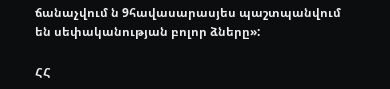ճանաչվում ն 9հավասարասյես պաշտպանվում են սեփականության բոլոր ձները»:

ՀՀ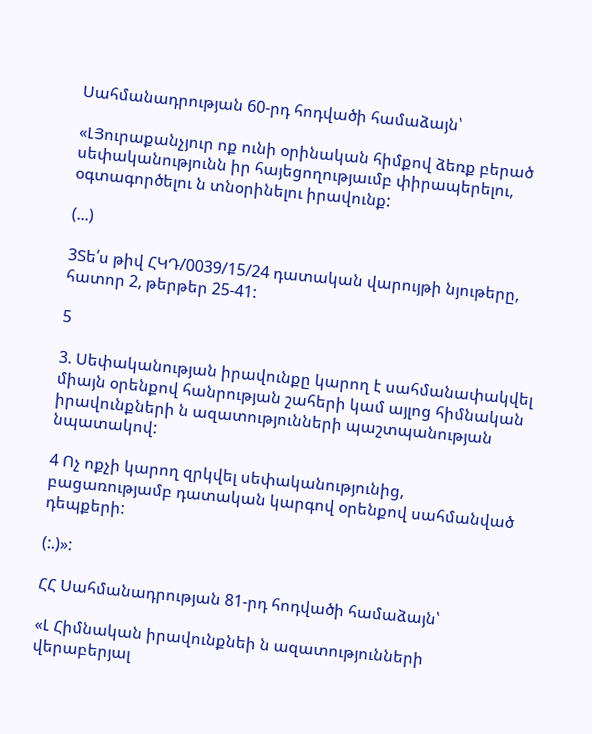Սահմանադրության 60-րդ հոդվածի համաձայն՝

«ԼՅուրաքանչյուր ոք ունի օրինական հիմքով ձեռք բերած սեփականությունն իր հայեցողությաւմբ փիրապերելու, օգտագործելու ն տնօրինելու իրավունք:

(...)

3Տե՛ս թիվ ՀԿԴ/0039/15/24 դատական վարույթի նյութերը, հատոր 2, թերթեր 25-41:

5

3. Սեփականության իրավունքը կարող է սահմանափակվել միայն օրենքով հանրության շահերի կամ այլոց հիմնական իրավունքների ն ազատությունների պաշտպանության նպատակով:

4 Ոչ ոքչի կարող զրկվել սեփականությունից, բացառությամբ դատական կարգով օրենքով սահմանված դեպքերի:

(:.)»:

ՀՀ Սահմանադրության 81-րդ հոդվածի համաձայն՝

«Լ Հիմնական իրավունքնեի ն ազատությունների վերաբերյալ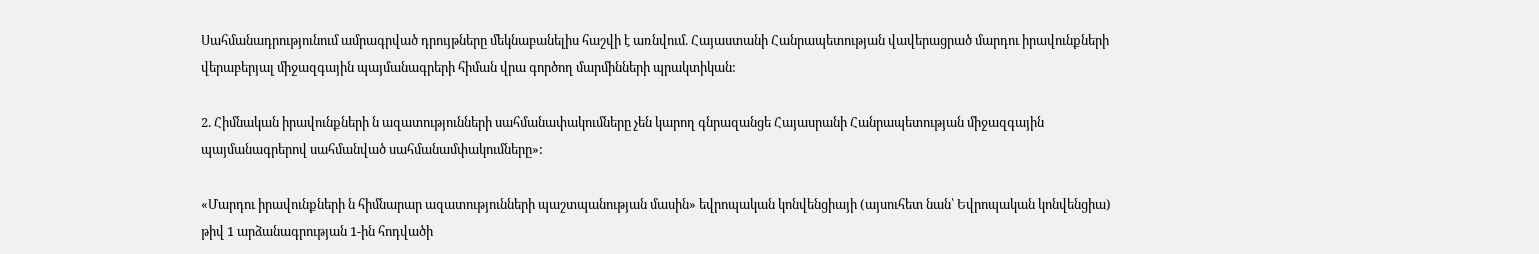Սահմանադրությունում ամրագրված դրույթները մեկնաբանելիս հաշվի է առնվում. Հայաստանի Հանրապետության վավերացրած մարդու իրավունքների վերաբերյալ միջազգային պայմանագրերի հիման վրա գործող մարմինների պրակտիկան:

2. Հիմնական իրավունքների ն ազատությունների սահմանափակումները չեն կարող գնրազանցե Հայասրանի Հանրապետության միջազգային պայմանագրերով սահմանված սահմանամփակումները»:

«Մարդու իրավունքների ն հիմնարար ազատությունների պաշտպանության մասին» եվրոպական կոնվենցիայի (այսուհետ նան՝ Եվրոպական կոնվենցիա) թիվ 1 արձանագրության 1-ին հոդվածի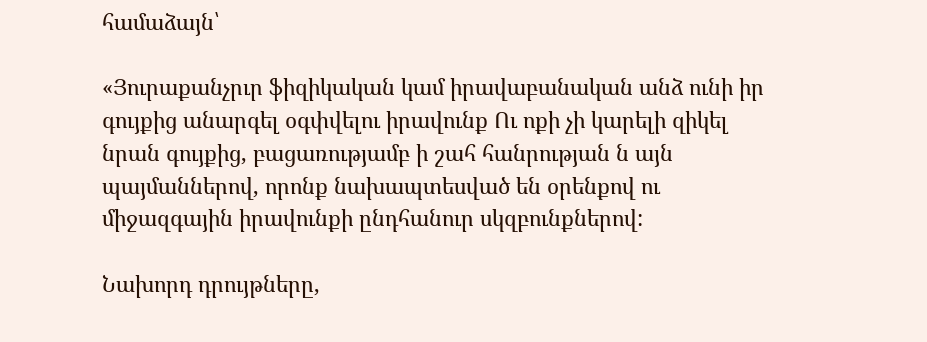համաձայն՝

«Յուրաքանչրւր ֆիզիկական կամ իրավաբանական անձ ունի իր գույքից անարգել օգփվելու իրավունք Ու ոքի չի կարելի զիկել նրան գույքից, բացառությամբ ի շահ հանրության ն այն պայմաններով, որոնք նախապտեսված են օրենքով ու միջազգային իրավունքի ընդհանուր սկզբունքներով:

Նախորդ դրույթները,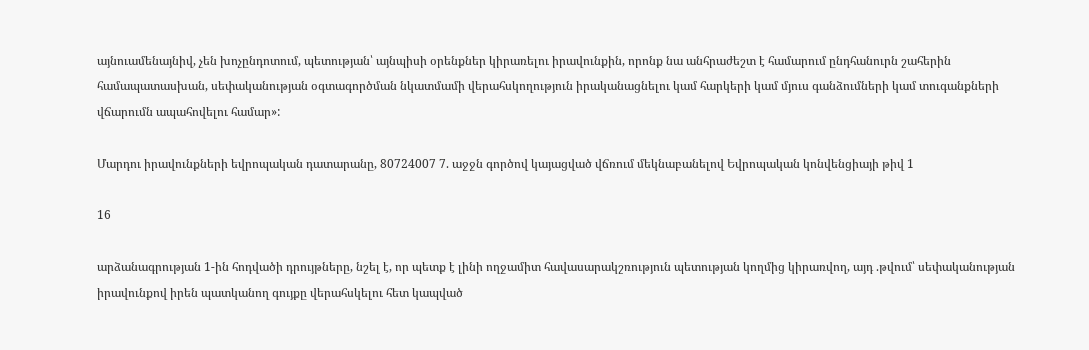այնուամենայնիվ, չեն խոչընդոտում, պետության՝ այնպիսի օրենքներ կիրառելու իրավունքին, որոնք նա անհրաժեշտ է համարում ընդհանուրն շահերին համապատասխան, սեփականության օգտագործման նկատմամի վերահսկողություն իրականացնելու կամ հարկերի կամ մյուս գանձումների կամ տուգանքների վճարումն ապահովելու համար»:

Մարդու իրավունքների եվրոպական դատարանը, 80724007 7. աջջն գործով կայացված վճռում մեկնաբանելով Եվրոպական կոնվենցիայի թիվ 1

16

արձանագրության 1-ին հոդվածի դրույթները, նշել է, որ պետք է լինի ողջամիտ հավասարակշռություն պետության կողմից կիրառվող, այդ .թվում՝ սեփականության իրավունքով իրեն պատկանող գույքը վերահսկելու հետ կապված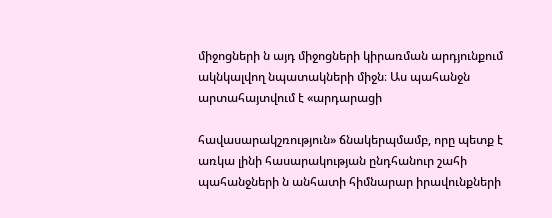միջոցների ն այդ միջոցների կիրառման արդյունքում ակնկալվող նպատակների միջն։ Աս պահանջն արտահայտվում է «արդարացի

հավասարակշռություն» ճնակերպմամբ, որը պետք է առկա լինի հասարակության ընդհանուր շահի պահանջների ն անհատի հիմնարար իրավունքների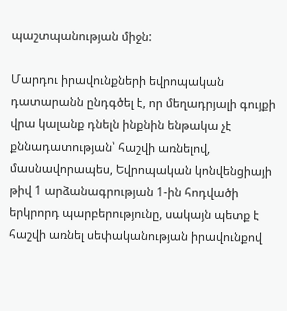պաշտպանության միջն:

Մարդու իրավունքների եվրոպական դատարանն ընդգծել է, որ մեղադրյալի գույքի վրա կալանք դնելն ինքնին ենթակա չէ քննադատության՝ հաշվի առնելով, մասնավորապես, Եվրոպական կոնվենցիայի թիվ 1 արձանագրության 1-ին հոդվածի երկրորդ պարբերությունը, սակայն պետք է հաշվի առնել սեփականության իրավունքով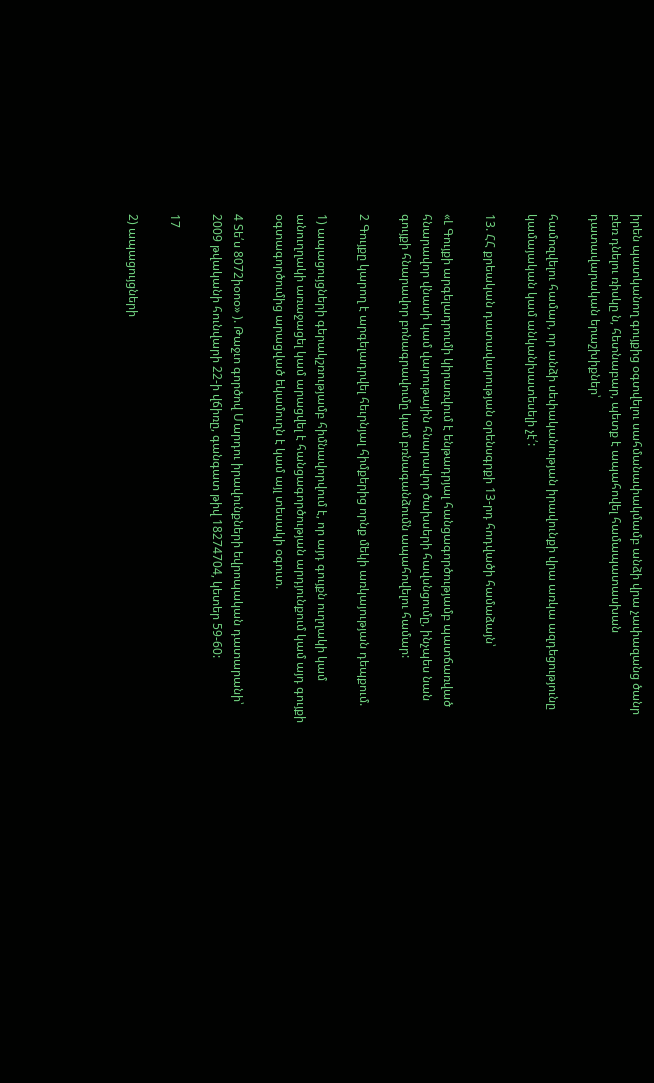իրեն պատկանող գույքից օգտվելու սահմանափակմամբ անձի վրա չափազանց ծանր բեռ դնելու ռիսկը ն, հետնաբար, պետք է ապահովել համապատասխան դատավարական երաշխիքներ՝

համոզվելու համար, որ անձի սեփականության իրավունքի վրա առկա ազդեցությունը կամայական կամ անկանխատեսելի չէ՛:

13. ՀՀ քրեական դատավարության օրենսգրքի 13-րդ հոդվածի համաձայն՝

«Լ Գույքի արգելադրումի կիրառվում է ենթադրյալ հանցագործությամբ պատճառված հնարավոր վնասի կամ վարութային հնարավոր ծախսերի հավսնցումը, ինչպես նան գույքի հնարավոր բոնագրավումը կամ բռնագանձումն ապահովելու համար:

2 Գույքը կարող է արգելադրվել հեւրնյալ հիմքերից որնք մեկի առկայության դեպքում.

1) ապացույցների գերակշռությամբ հիմնավորվում է, որ այդ գույքն ուղղակի կամ անուղղակի առաջացել կամ արացվել է հանցագործության արդյունքում կամ այդ գույքի օգտագործումից արացված եկամուղն է կամ այլ տեսակի օգուտ.

4 Տե՛ս 8072իօոօ» ). Թաջւո գործով Մարդու իրավունքների եվրոպական դատարանի՝ 2009 թվականի հունվարի 22-ի վճիռը, գանգատ թիվ 18274704, կետեր 59-60:

17

2) ապացույցների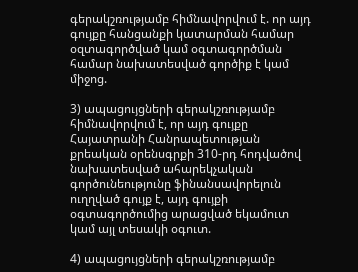գերակշռությամբ հիմնավորվում է. որ այդ գույքը հանցանքի կատարման համար օզտագործված կամ օգտագործման համար նախատեսված գործիք է կամ միջոց.

3) ապացույցների գերակշռությամբ հիմնավորվում է, որ այդ գույքը Հայատրանի Հանրապետության քրեական օրենսգրքի 310-րդ հոդվածով նախատեսված ահարեկչական գործունեությունը ֆինանսավորելուն ուղղված գույք է, այդ գույքի օգտագործումից արացված եկամուտ կամ այլ տեսակի օգուտ.

4) ապացույցների գերակշռությամբ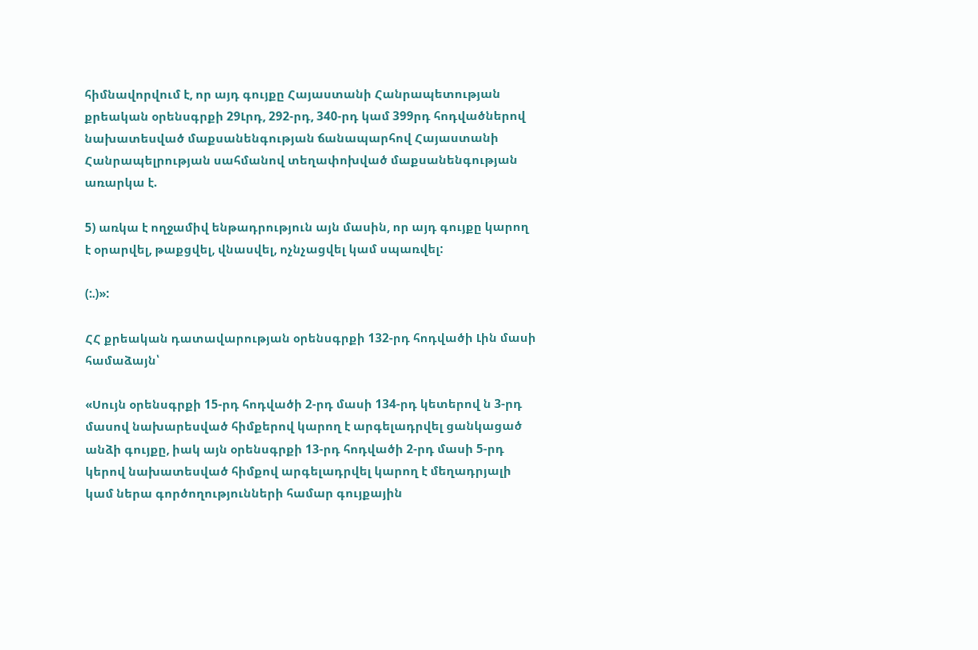հիմնավորվում է, որ այդ գույքը Հայաստանի Հանրապետության քրեական օրենսգրքի 29Լրդ, 292-րդ, 340-րդ կամ 399րդ հոդվածներով նախատեսված մաքսանենգության ճանապարհով Հայաստանի Հանրապելրության սահմանով տեղափոխված մաքսանենգության առարկա է.

5) առկա է ողջամիվ ենթադրություն այն մասին, որ այդ գույքը կարող է օրարվել, թաքցվել, վնասվել, ոչնչացվել կամ սպառվել:

(:.)»:

ՀՀ քրեական դատավարության օրենսգրքի 132-րդ հոդվածի Լին մասի համաձայն՝

«Սույն օրենսգրքի 15-րդ հոդվածի 2-րդ մասի 134-րդ կետերով ն 3-րդ մասով նախարեսված հիմքերով կարող է արգելադրվել ցանկացած անձի գույքը, իակ այն օրենսգրքի 13-րդ հոդվածի 2-րդ մասի 5-րդ կերով նախատեսված հիմքով արգելադրվել կարող է մեղադրյալի կամ ներա գործողությունների համար գույքային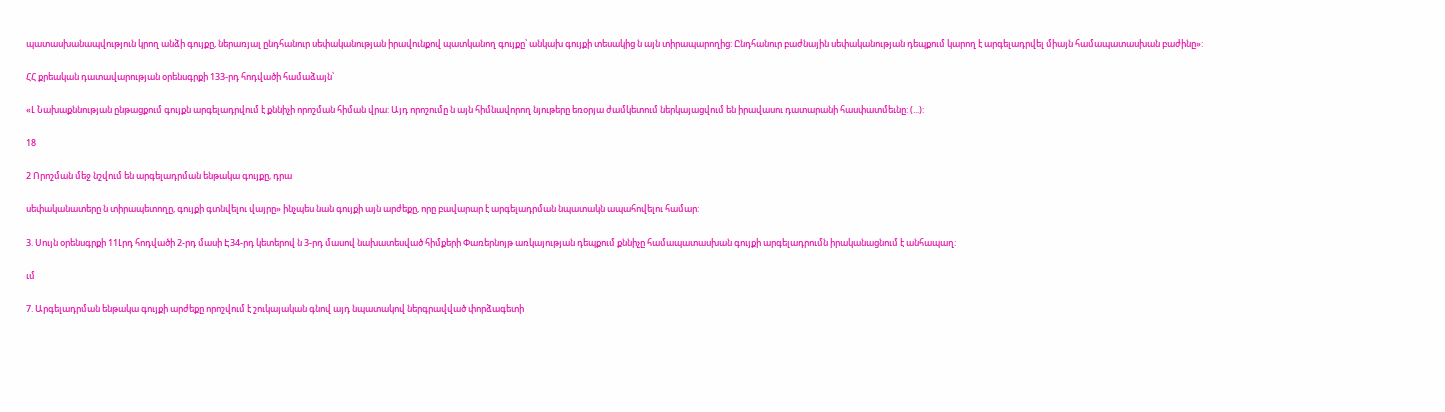պատասխանապվություն կրող անձի գույքը, ներառյալ ընդհանուր սեփականության իրավունքով պատկանող գույքը՝ անկախ գույքի տեսակից ն այն տիրապարողից: Ընդհանուր բաժնային սեփականության դեպքում կարող է արգելադրվել միայն համապատասխան բաժինը»:

ՀՀ քրեական դատավարության օրենսգրքի 133-րդ հոդվածի համաձայն՝

«Լ Նախաքննության ընթացքում գույքն արգելադրվում է քննիչի որոշման հիման վրա: Այդ որոշումը ն այն հիմնավորող նյութերը եռօրյա ժամկետում ներկայացվում են իրավասու դատարանի հասփատմեւնը: (...):

18

2 Որոշման մեջ նշվում են արգելադրման ենթակա գույքը, դրա

սեփականատերը ն տիրապետողը, գույքի գտնվելու վայրը» ինչպես նան գույքի այն արժեքը, որը բավարար է արգելադրման նպատակն ապահովելու համար:

3. Սույն օրենսգրքի 11Լրդ հոդվածի 2-րդ մասի Է34-րդ կետերով ն 3-րդ մասով նախատեսված հիմքերի Փառերնոյթ առկայության դեպքում քննիչը համապատասխան գույքի արգելադրումն իրականացնում է անհապաղ:

ւմ

7. Արգելադրման ենթակա գույքի արժեքը որոշվում է շուկայական գնով այդ նպատակով ներգրավված փորձագետի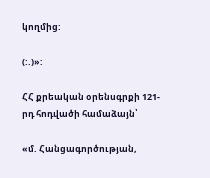կողմից:

(:.)»:

ՀՀ քրեական օրենսգրքի 121-րդ հոդվածի համաձայն՝

«մ. Հանցագործության,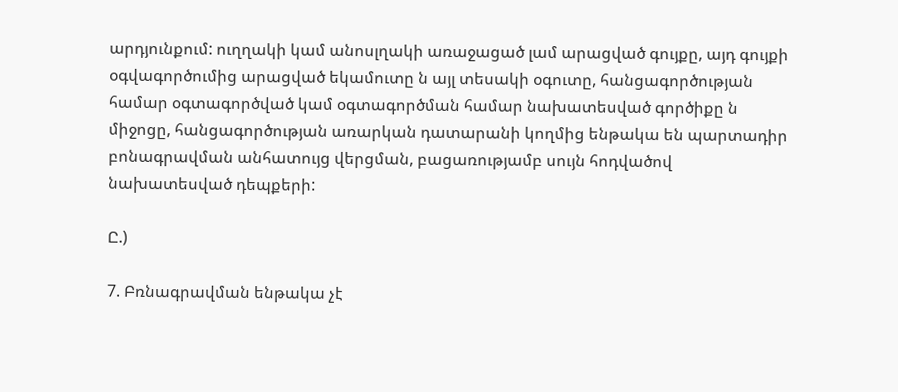արդյունքում: ուղղակի կամ անոսլղակի առաջացած լամ արացված գույքը, այդ գույքի օգվագործումից արացված եկամուտը ն այլ տեսակի օգուտը, հանցագործության համար օգտագործված կամ օգտագործման համար նախատեսված գործիքը ն միջոցը, հանցագործության առարկան դատարանի կողմից ենթակա են պարտադիր բոնագրավման անհատույց վերցման, բացառությամբ սույն հոդվածով նախատեսված դեպքերի:

Ը.)

7. Բռնագրավման ենթակա չէ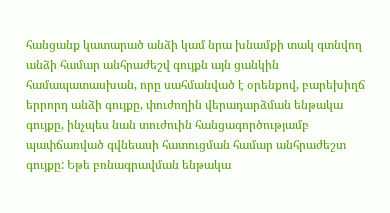հանցանք կատարած անձի կամ նրա խնամքի տակ գտնվող անձի համար անհրաժեշվ գույքն այն ցանկին համապատասխան, որը սահմանված է օրենքով, բարեխիղճ երրորդ անձի գույքը, փուժողին վերադարձման ենթակա գույքը, ինչպես նան տուժուին հանցագործությամբ պափճառված գվնեասի հատուցման համար անհրաժեշտ գույքը: Եթե բռնագրավման ենթակա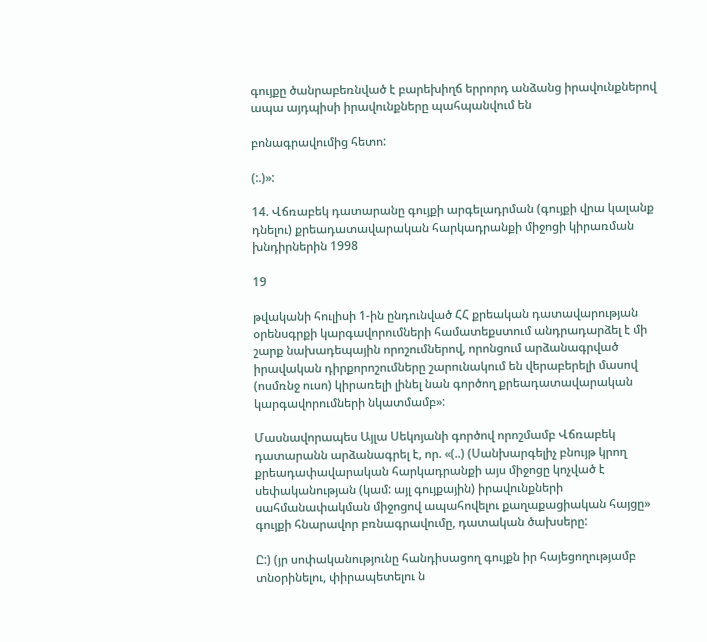գույքը ծանրաբեռնված է բարեխիղճ երրորդ անձանց իրավունքներով ապա այդպիսի իրավունքները պահպանվում են

բոնագրավումից հետո:

(:.)»:

14. Վճռաբեկ դատարանը գույքի արգելադրման (գույքի վրա կալանք դնելու) քրեադատավարական հարկադրանքի միջոցի կիրառման խնդիրներին 1998

19

թվականի հուլիսի 1-ին ընդունված ՀՀ քրեական դատավարության օրենսգրքի կարգավորումների համատեքստում անդրադարձել է մի շարք նախադեպային որոշումներով, որոնցում արձանագրված իրավական դիրքորոշումները շարունակում են վերաբերելի մասով (ոսմռնջ ուսո) կիրառելի լինել նան գործող քրեադատավարական կարգավորումների նկատմամբ»:

Մասնավորապես Այլա Սեկոյանի գործով որոշմամբ Վճռաբեկ դատարանն արձանագրել է, որ. «(..) (Սանխարգելիչ բնույթ կրող քրեադափավարական հարկադրանքի այս միջոցը կոչված է սեփականության (կամ: այլ գույքային) իրավունքների սահմանափակման միջոցով ապահովելու քաղաքացիական հայցը» գույքի հնարավոր բռնագրավումը, դատական ծախսերը:

Ը:) (յր սոփականությունը հանդիսացող գույքն իր հայեցողությամբ տնօրինելու, փիրապետելու ն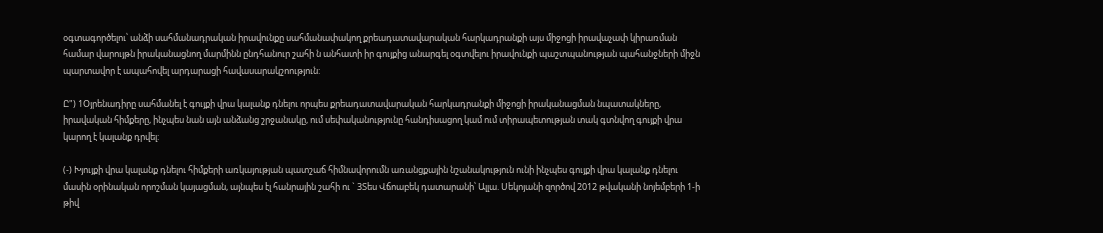օգտագործելու՝ անձի սահմանադրական իրավունքը սահմանափակող քրեադատավարական հարկադրանքի այս միջոցի իրավաչափ կիրառման համար վարույթն իրականացնող մարմինն ընդհանուր շահի ն անհատի իր գույքից անարգել օգտվելու իրավունքի պաշտպանության պահանջների միջն պարտավոր է ապահովել արդարացի հավասարակշոություն:

Ը") 1Օյրենադիրը սահմանել է գույքի վրա կալանք դնելու որպես քրեադատավարական հարկադրանքի միջոցի իրականացման նպատակները, իրավական հիմքերը, ինչպես նան այն անձանց շրջանակը, ում սեփականությունը հանդիսացող կամ ում տիրապետության տակ գտնվող գույքի վրա կարող է կալանք դրվել:

(-) Խյույքի վրա կալանք դնելու հիմքերի առկայության պատշաճ հիմնավորումն առանցքային նշանակություն ունի ինչպես գույքի վրա կալանք դնելու մասին օրինական որոշման կայացման, այնպես էլ հանրային շահի ու ` 3Տես Վճոաբեկ դատարանի՝ Ալլա. Սեկոյանի զործով 2012 թվականի նոյեմբերի 1-ի թիվ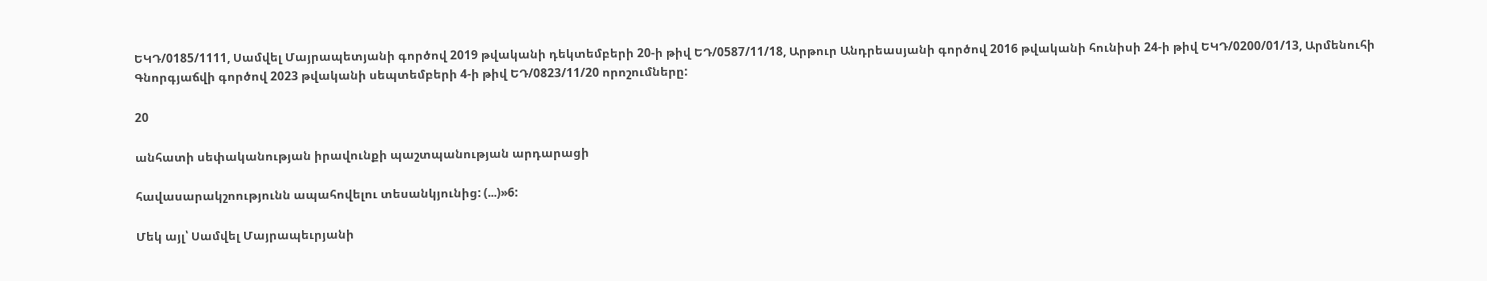ԵԿԴ/0185/1111, Սամվել Մայրապետյանի գործով 2019 թվականի դեկտեմբերի 20-ի թիվ ԵԴ/0587/11/18, Արթուր Անդրեասյանի գործով 2016 թվականի հունիսի 24-ի թիվ ԵԿԴ/0200/01/13, Արմենուհի Գնորգյաճվի գործով 2023 թվականի սեպտեմբերի 4-ի թիվ ԵԴ/0823/11/20 որոշումները:

20

անհատի սեփականության իրավունքի պաշտպանության արդարացի

հավասարակշոությունն ապահովելու տեսանկյունից: (...)»6:

Մեկ այլ՝ Սամվել Մայրապեւրյանի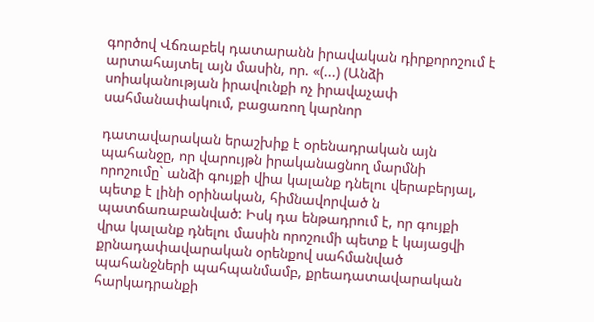գործով Վճռաբեկ դատարանն իրավական դիրքորոշում է արտահայտել այն մասին, որ. «(...) (Անձի սոիականության իրավունքի ոչ իրավաչափ սահմանափակում, բացառող կարնոր

դատավարական երաշխիք է օրենադրական այն պահանջը, որ վարույթն իրականացնող մարմնի որոշումը` անձի գույքի վիա կալանք դնելու վերաբերյալ, պետք է լինի օրինական, հիմնավորված ն պատճառաբանված: Իսկ դա ենթադրում է, որ գույքի վրա կալանք դնելու մասին որոշումի պետք է կայացվի քրնադափավարական օրենքով սահմանված պահանջների պահպանմամբ, քրեադատավարական հարկադրանքի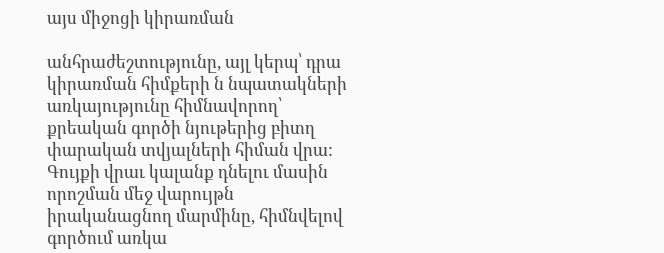այս միջոցի կիրառման

անհրաժեշտությունը, այլ կերպ՝ դրա կիրառման հիմքերի ն նպատակների առկայությունը հիմնավորող՝ քրեական գործի նյութերից բիտղ փարական տվյալների հիման վրա: Գույքի վրաւ կալանք դնելու մասին որոշման մեջ վարույթն իրականացնող մարմինը, հիմնվելով գործում առկա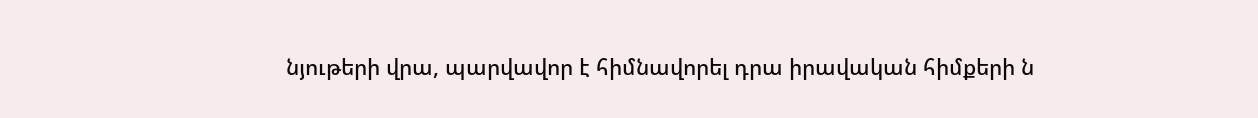նյութերի վրա, պարվավոր է հիմնավորել դրա իրավական հիմքերի ն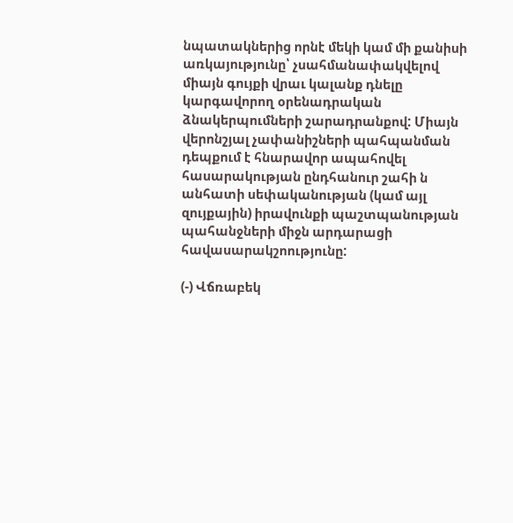նպատակներից որնէ մեկի կամ մի քանիսի առկայությունը՝ չսահմանափակվելով միայն գույքի վրաւ կալանք դնելը կարգավորող օրենադրական ձնակերպումների շարադրանքով: Միայն վերոնշյալ չափանիշների պահպանման դեպքում է հնարավոր ապահովել հասարակության ընդհանուր շահի ն անհատի սեփականության (կամ այլ զույքային) իրավունքի պաշտպանության պահանջների միջն արդարացի հավասարակշոությունը:

(-) Վճռաբեկ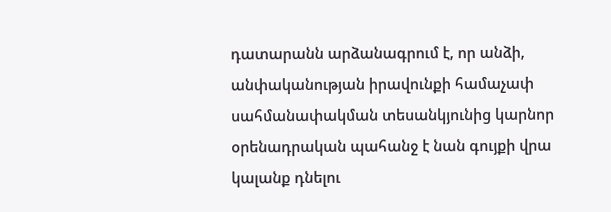դատարանն արձանագրում է, որ անձի, անփականության իրավունքի համաչափ սահմանափակման տեսանկյունից կարնոր օրենադրական պահանջ է նան գույքի վրա կալանք դնելու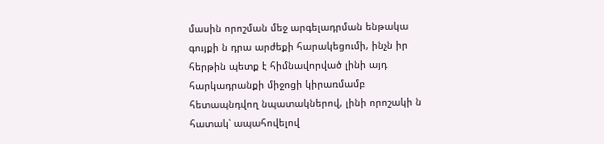մասին որոշման մեջ արգելադրման ենթակա գույքի ն դրա արժեքի հարակեցումի, ինչն իր հերթին պետք է հիմնավորված լինի այդ հարկադրանքի միջոցի կիրառմամբ հետապնդվող նպատակներով, լինի որոշակի ն հատակ՝ ապահովելով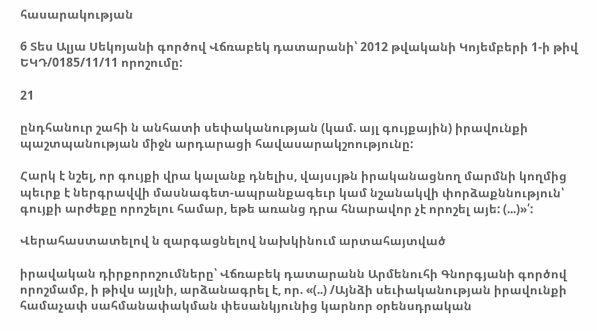հասարակության

6 Տես Ալյա Սեկոյանի գործով Վճռաբեկ դատարանի՝ 2012 թվականի Կոյեմբերի 1-ի թիվ ԵԿԴ/0185/11/11 որոշումը:

21

ընդհանուր շահի ն անհատի սեփականության (կամ. այլ գույքային) իրավունքի պաշտպանության միջն արդարացի հավասարակշոությունը:

Հարկ է նշել, որ գույքի վրա կալանք դնելիս, վայսւյթն իրականացնող մարմնի կողմից պեւրք է ներգրավվի մասնագետ-ապրանքագեւր կամ նշանակվի փորձաքննություն՝ գույքի արժեքը որոշելու համար, եթե առանց դրա հնարավոր չէ որոշել այե: (...)»՛:

Վերահաստատելով ն զարգացնելով նախկինում արտահայտված

իրավական դիրքորոշումները՝ Վճռաբեկ դատարանն Արմենուհի Գնորգյանի գործով որոշմամբ, ի թիվս այլնի, արձանագրել է, որ. «(..) /Այնձի սեւիականության իրավունքի համաչափ սահմանափակման փեսանկյունից կարնոր օրենսդրական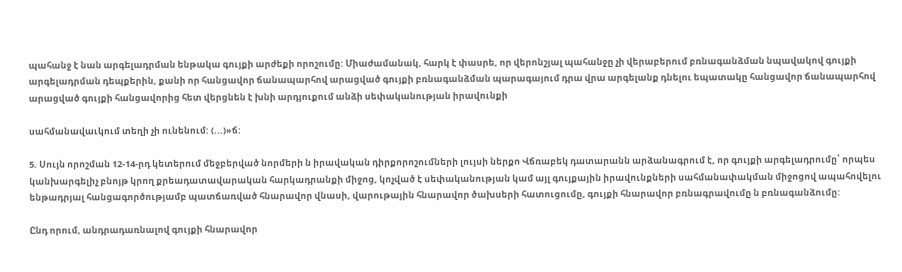պահանջ է նան արգելադրման ենթակա գույքի արժեքի որոշումը: Միաժամանակ, հարկ է փասրե, որ վերոնշյալ պահանջը չի վերաբերում բռնագանձման նպավակով գույքի արգելադրման դեպքերին, քանի որ հանցավոր ճանապարհով արացված գույքի բռնագանձման պարագայում դրա վրա արգելանք դնելու եպատակը հանցավոր ճանապարհով արացված գույքի հանցավորից հետ վերցնեն է խնի արդյուքում անձի սեփականության իրավունքի

սահմանավաւկում տեղի չի ունենում: (...)»ճ:

5. Սույն որոշման 12-14-րդ կետերում մեջբերված նորմերի ն իրավական դիրքորոշումների լույսի ներքո Վճռաբեկ դատարանն արձանագրում է, որ գույքի արգելադրումը՝ որպես կանխարգելիչ բնոյթ կրող քրեադատավարական հարկադրանքի միջոց, կոչված է սեփականության կամ այլ գույքային իրավունքների սահմանափակման միջոցով ապահովելու ենթադրյալ հանցագործությամբ պատճառված հնարավոր վնասի, վարութային հնարավոր ծախսերի հատուցումը, գույքի հնարավոր բռնագրավումը ն բռնագանձումը:

Ընդ որում, անդրադառնալով գույքի հնարավոր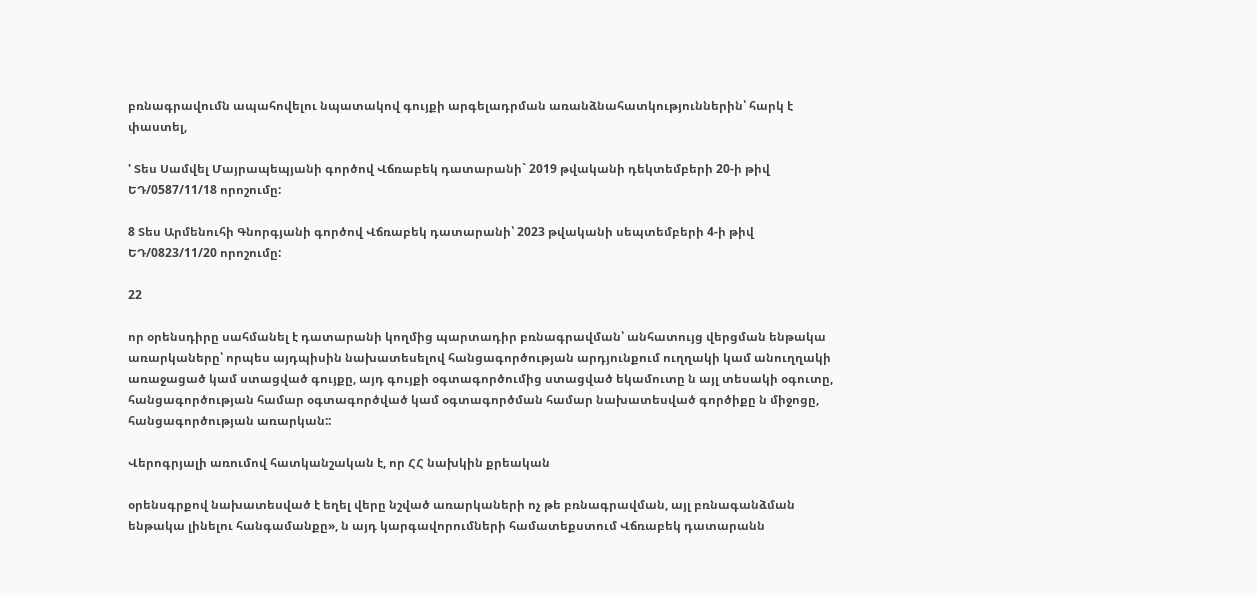բռնագրավումն ապահովելու նպատակով գույքի արգելադրման առանձնահատկություններին՝ հարկ է փաստել,

' Տես Սամվել Մայրապեպյանի գործով Վճռաբեկ դատարանի` 2019 թվականի դեկտեմբերի 20-ի թիվ ԵԴ/0587/11/18 որոշումը:

8 Տես Արմենուհի Գնորգյանի գործով Վճռաբեկ դատարանի՝ 2023 թվականի սեպտեմբերի 4-ի թիվ ԵԴ/0823/11/20 որոշումը:

22

որ օրենսդիրը սահմանել է դատարանի կողմից պարտադիր բռնագրավման՝ անհատույց վերցման ենթակա առարկաները՝ որպես այդպիսին նախատեսելով հանցագործության արդյունքում ուղղակի կամ անուղղակի առաջացած կամ ստացված գույքը, այդ գույքի օգտագործումից ստացված եկամուտը ն այլ տեսակի օգուտը, հանցագործության համար օգտագործված կամ օգտագործման համար նախատեսված գործիքը ն միջոցը, հանցագործության առարկան::

Վերոգրյալի առումով հատկանշական է, որ ՀՀ նախկին քրեական

օրենսգրքով նախատեսված է եղել վերը նշված առարկաների ոչ թե բռնագրավման, այլ բռնագանձման ենթակա լինելու հանգամանքը», ն այդ կարգավորումների համատեքստում Վճռաբեկ դատարանն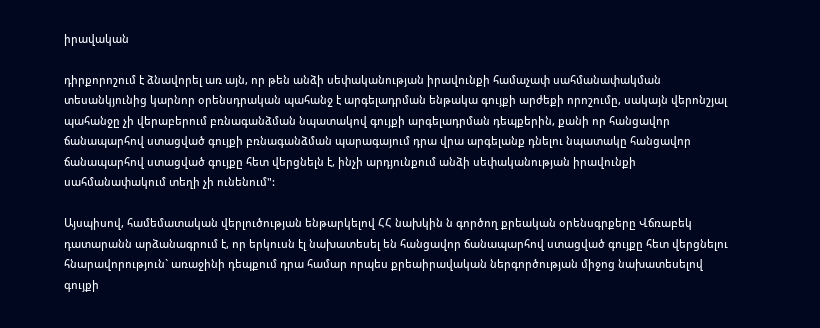իրավական

դիրքորոշում է ձնավորել առ այն, որ թեն անձի սեփականության իրավունքի համաչափ սահմանափակման տեսանկյունից կարնոր օրենսդրական պահանջ է արգելադրման ենթակա գույքի արժեքի որոշումը, սակայն վերոնշյալ պահանջը չի վերաբերում բռնագանձման նպատակով գույքի արգելադրման դեպքերին, քանի որ հանցավոր ճանապարհով ստացված գույքի բռնագանձման պարագայում դրա վրա արգելանք դնելու նպատակը հանցավոր ճանապարհով ստացված գույքը հետ վերցնելն է, ինչի արդյունքում անձի սեփականության իրավունքի սահմանափակում տեղի չի ունենում":

Այսպիսով, համեմատական վերլուծության ենթարկելով ՀՀ նախկին ն գործող քրեական օրենսգրքերը Վճռաբեկ դատարանն արձանագրում է, որ երկուսն էլ նախատեսել են հանցավոր ճանապարհով ստացված գույքը հետ վերցնելու հնարավորություն` առաջինի դեպքում դրա համար որպես քրեաիրավական ներգործության միջոց նախատեսելով գույքի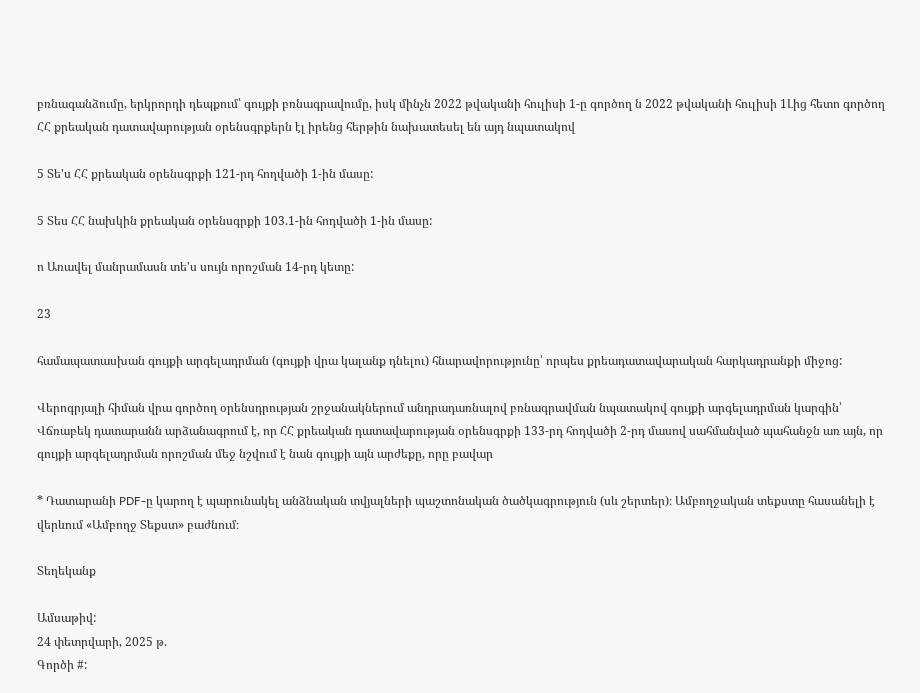բռնագանձումը, երկրորդի դեպքում՝ գույքի բռնագրավումը, իսկ մինչն 2022 թվականի հուլիսի 1-ը գործող ն 2022 թվականի հուլիսի 1Լից հետո գործող ՀՀ քրեական դատավարության օրենսգրքերն էլ իրենց հերթին նախատեսել են այդ նպատակով

5 Տե'ս ՀՀ քրեական օրենսգրքի 121-րդ հողվածի 1-ին մասը:

5 Տես ՀՀ նախկին քրեական օրենսգրքի 103.1-ին հոդվածի 1-ին մասը:

ո Առավել մանրամասն տե'ս սույն որոշման 14-րդ կետը:

23

համապատասխան գույքի արգելադրման (գույքի վրա կալանք դնելու) հնարավորությունը՝ որպես քրեադատավարական հարկադրանքի միջոց:

Վերոգրյալի հիման վրա գործող օրենսդրության շրջանակներում անդրադառնալով բռնագրավման նպատակով գույքի արգելադրման կարգին՝ Վճռաբեկ դատարանն արձանագրում է, որ ՀՀ քրեական դատավարության օրենսգրքի 133-րդ հոդվածի 2-րդ մասով սահմանված պահանջն առ այն, որ գույքի արգելադրման որոշման մեջ նշվում է նան գույքի այն արժեքը, որը բավար

* Դատարանի PDF-ը կարող է պարունակել անձնական տվյալների պաշտոնական ծածկագրություն (սև շերտեր)։ Ամբողջական տեքստը հասանելի է վերևում «Ամբողջ Տեքստ» բաժնում։

Տեղեկանք

Ամսաթիվ:
24 փետրվարի, 2025 թ.
Գործի #: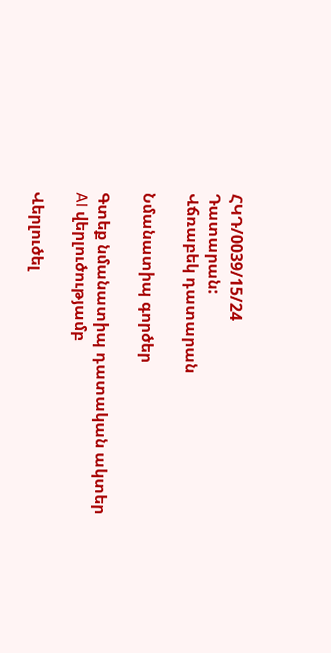ՀԿԴ/0039/15/24
Դատարան:
Վճռաբեկ դատարան

Նմանատիպ գործեր

Գտեք նմանատիպ դատական ակտեր AI վերլուծությամբ

Վերլուծել